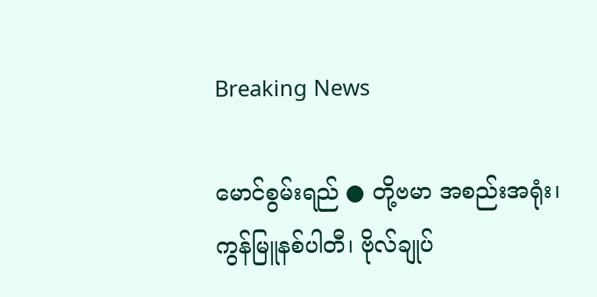Breaking News

မောင်စွမ်းရည် ● တို့ဗမာ အစည်းအရုံး၊ ကွန်မြူနစ်ပါတီ၊ ဗိုလ်ချုပ်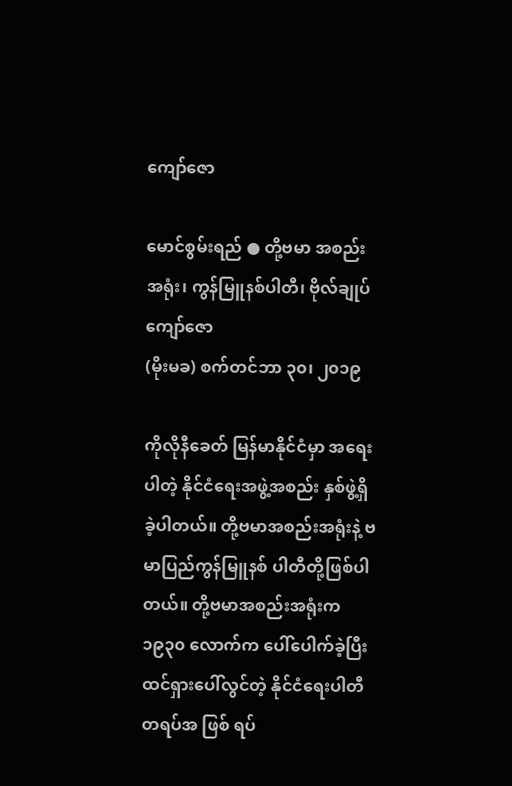ကျော်ဇော

မောင်စွမ်းရည် ● တို့ဗမာ အစည်းအရုံး၊ ကွန်မြူနစ်ပါတီ၊ ဗိုလ်ချုပ်ကျော်ဇော
(မိုးမခ) စက်တင်ဘာ ၃၀၊ ၂၀၁၉

ကိုလိုနီခေတ် မြန်မာနိုင်ငံမှာ အရေးပါတဲ့ နိုင်ငံရေးအဖွဲ့အစည်း နှစ်ဖွဲ့ရှိခဲ့ပါတယ်။ တို့ဗမာအစည်းအရုံးနဲ့ ဗမာပြည်ကွန်မြူနစ် ပါတီတို့ဖြစ်ပါတယ်။ တို့ဗမာအစည်းအရုံးက ၁၉၃၀ လောက်က ပေါ်ပေါက်ခဲ့ပြီး ထင်ရှားပေါ်လွင်တဲ့ နိုင်ငံရေးပါတီတရပ်အ ဖြစ် ရပ်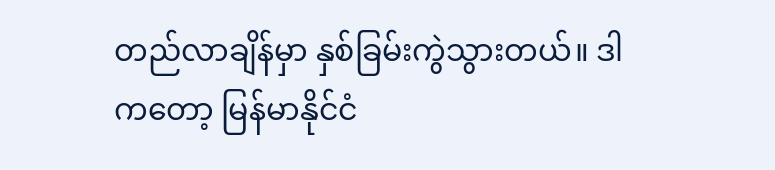တည်လာချိန်မှာ နှစ်ခြမ်းကွဲသွားတယ်။ ဒါကတော့ မြန်မာနိုင်ငံ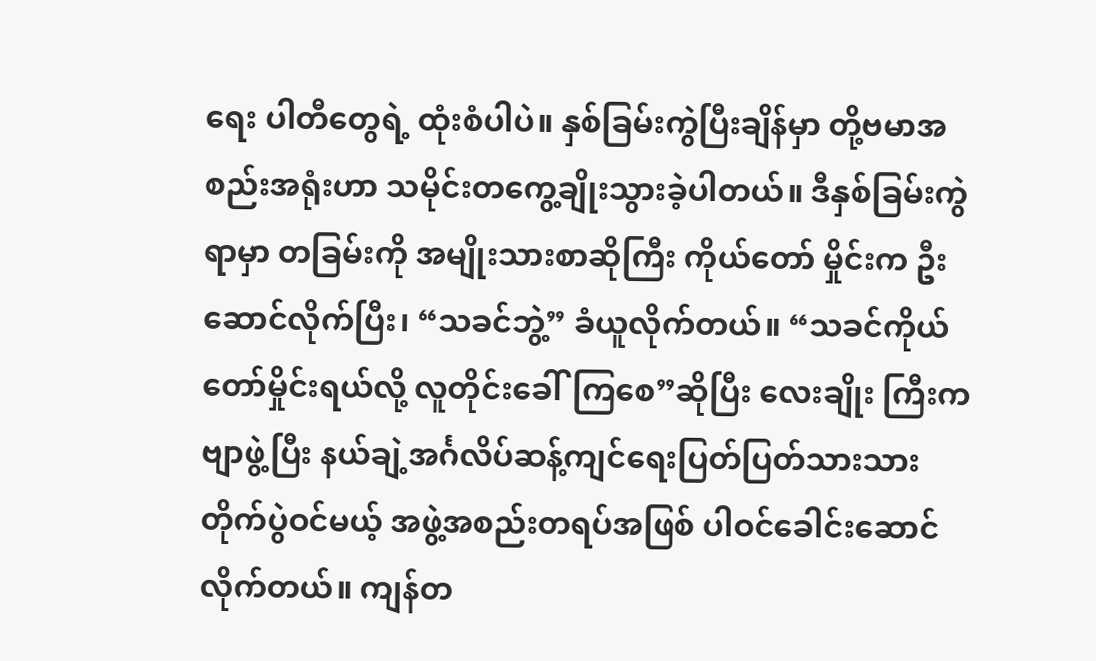ရေး ပါတီတွေရဲ့ ထုံးစံပါပဲ။ နှစ်ခြမ်းကွဲပြီးချိန်မှာ တို့ဗမာအစည်းအရုံးဟာ သမိုင်းတကွေ့ချိုးသွားခဲ့ပါတယ်။ ဒီနှစ်ခြမ်းကွဲရာမှာ တခြမ်းကို အမျိုးသားစာဆိုကြီး ကိုယ်တော် မှိုင်းက ဦးဆောင်လိုက်ပြီး၊ “သခင်ဘွဲ့” ခံယူလိုက်တယ်။ “သခင်ကိုယ်တော်မှိုင်းရယ်လို့ လူတိုင်းခေါ်ကြစေ”ဆိုပြီး လေးချိုး ကြီးကဗျာဖွဲ့ပြီး နယ်ချဲ့အင်္ဂလိပ်ဆန့်ကျင်ရေးပြတ်ပြတ်သားသား တိုက်ပွဲဝင်မယ့် အဖွဲ့အစည်းတရပ်အဖြစ် ပါဝင်ခေါင်းဆောင် လိုက်တယ်။ ကျန်တ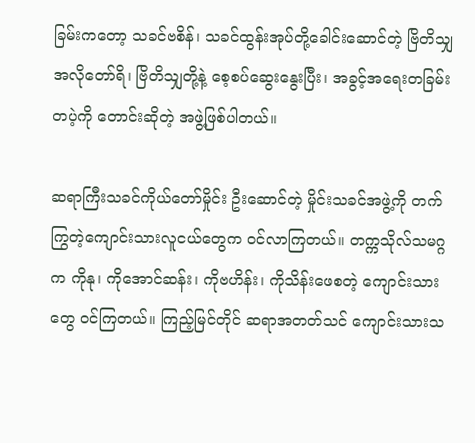ခြမ်းကတော့ သခင်ဗစိန်၊ သခင်ထွန်းအုပ်တို့ခေါင်းဆောင်တဲ့ ဗြိတိသျှ အလိုတော်ရိ၊ ဗြိတိသျှတို့နဲ့ စေ့စပ်ဆွေးနွေးပြီး၊ အခွင့်အရေးတခြမ်းတပဲ့ကို တောင်းဆိုတဲ့ အဖွဲ့ဖြစ်ပါတယ်။

ဆရာကြီးသခင်ကိုယ်တော်မှိုင်း ဦးဆောင်တဲ့ မှိုင်းသခင်အဖွဲ့ကို တက်ကြွတဲ့ကျောင်းသားလူငယ်တွေက ဝင်လာကြတယ်။ တက္ကသိုလ်သမဂ္ဂက ကိုနု၊ ကိုအောင်ဆန်း၊ ကိုဗဟိန်း၊ ကိုသိန်းဖေစတဲ့ ကျောင်းသားတွေ ဝင်ကြတယ်။ ကြည့်မြင်တိုင် ဆရာအတတ်သင် ကျောင်းသားသ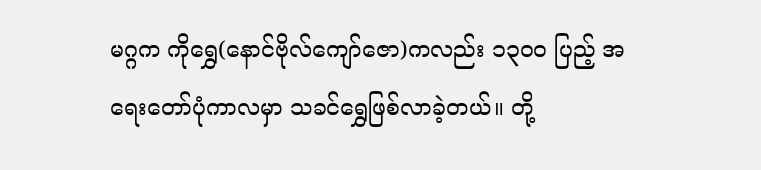မဂ္ဂက ကိုရွှေ(နောင်ဗိုလ်ကျော်ဇော)ကလည်း ၁၃၀၀ ပြည့် အရေးတော်ပုံကာလမှာ သခင်ရွှေဖြစ်လာခဲ့တယ်။ တို့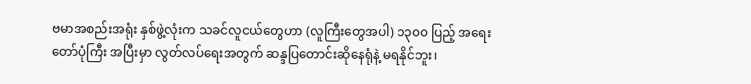ဗမာအစည်းအရုံး နှစ်ဖွဲ့လုံးက သခင်လူငယ်တွေဟာ (လူကြီးတွေအပါ) ၁၃၀၀ ပြည့် အရေး တော်ပုံကြီး အပြီးမှာ လွတ်လပ်ရေးအတွက် ဆန္ဒပြတောင်းဆိုနေရုံနဲ့ မရနိုင်ဘူး၊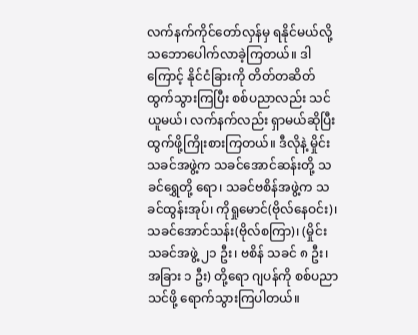လက်နက်ကိုင်တော်လှန်မှ ရနိုင်မယ်လို့ သဘောပေါက်လာခဲ့ကြတယ်။ ဒါကြောင့် နိုင်ငံခြားကို တိတ်တဆိတ်ထွက်သွားကြပြီး စစ်ပညာလည်း သင်ယူမယ်၊ လက်နက်လည်း ရှာမယ်ဆိုပြီး ထွက်ဖို့ကြိုးစားကြတယ်။ ဒီလိုနဲ့ မှိုင်းသခင်အဖွဲ့က သခင်အောင်ဆန်းတို့ သခင်ရွှေတို့ ရော၊ သခင်ဗစိန်အဖွဲ့က သခင်ထွန်းအုပ်၊ ကိုရှုမောင်(ဗိုလ်နေဝင်း)၊ သခင်အောင်သန်း(ဗိုလ်စကြာ)၊ (မှိုင်းသခင်အဖွဲ့ ၂၁ ဦး၊ ဗစိန် သခင် ၈ ဦး၊ အခြား ၁ ဦး) တို့ရော ဂျပန်ကို စစ်ပညာသင်ဖို့ ရောက်သွားကြပါတယ်။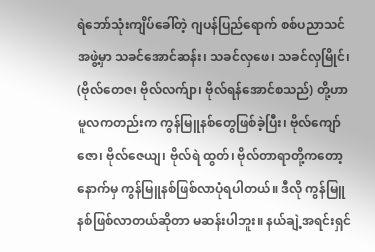ရဲဘော်သုံးကျိပ်ခေါ်တဲ့ ဂျပန်ပြည်ရောက် စစ်ပညာသင်အဖွဲ့မှာ သခင်အောင်ဆန်း၊ သခင်လှဖေ၊ သခင်လှမြိုင်၊ (ဗိုလ်တေဇ၊ ဗိုလ်လက်ျာ၊ ဗိုလ်ရန်အောင်စသည်) တို့ဟာ မူလကတည်းက ကွန်မြူနစ်တွေဖြစ်ခဲ့ပြီး၊ ဗိုလ်ကျော်ဇော၊ ဗိုလ်ဇေယျ၊ ဗိုလ်ရဲ ထွတ်၊ ဗိုလ်တာရာတို့ကတော့  နောက်မှ ကွန်မြူနစ်ဖြစ်လာပုံရပါတယ်။ ဒီလို ကွန်မြူနစ်ဖြစ်လာတယ်ဆိုတာ မဆန်းပါဘူး။ နယ်ချဲ့အရင်းရှင်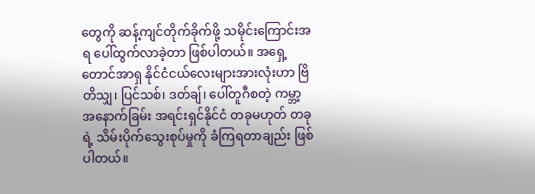တွေကို ဆန့်ကျင်တိုက်ခိုက်ဖို့ သမိုင်းကြောင်းအရ ပေါ်ထွက်လာခဲ့တာ ဖြစ်ပါတယ်။ အရှေ့တောင်အာရှ နိုင်ငံငယ်လေးများအားလုံးဟာ ဗြိတိသျှ၊ ပြင်သစ်၊ ဒတ်ချ်၊ ပေါ်တူဂီစတဲ့ ကမ္ဘာ့ အနောက်ခြမ်း အရင်းရှင်နိုင်ငံ တခုမဟုတ် တခုရဲ့ သိမ်းပိုက်သွေးစုပ်မှုကို ခံကြရတာချည်း ဖြစ်ပါတယ်။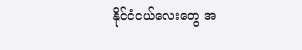နိုင်ငံငယ်လေးတွေ အ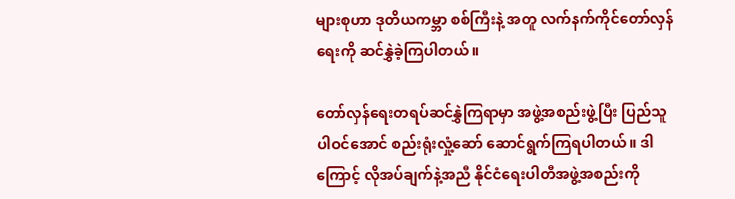များစုဟာ ဒုတိယကမ္ဘာ စစ်ကြီးနဲ့ အတူ လက်နက်ကိုင်တော်လှန်ရေးကို ဆင်နွှဲခဲ့ကြပါတယ်။

တော်လှန်ရေးတရပ်ဆင်နွှဲကြရာမှာ အဖွဲ့အစည်းဖွဲ့ပြီး ပြည်သူပါဝင်အောင် စည်းရုံးလှုံ့ဆော် ဆောင်ရွက်ကြရပါတယ်။ ဒါကြောင့် လိုအပ်ချက်နဲ့အညီ နိုင်ငံရေးပါတီအဖွဲ့အစည်းကို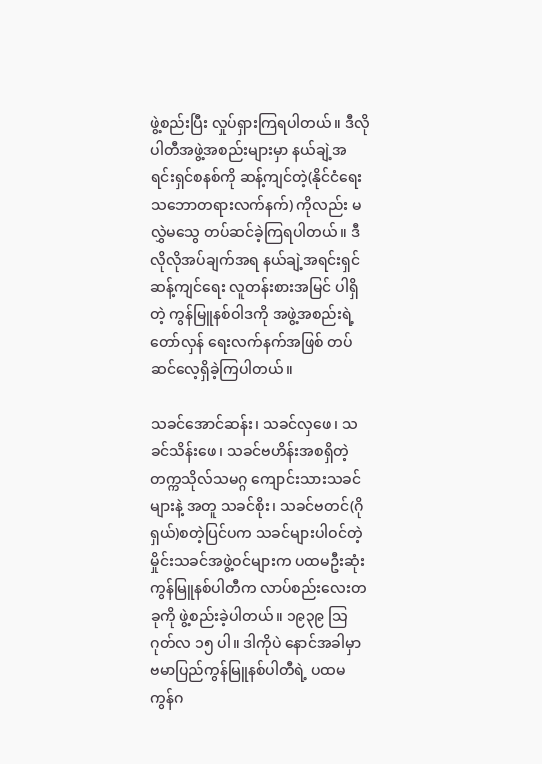ဖွဲ့စည်းပြီး လှုပ်ရှားကြရပါတယ်။ ဒီလိုပါတီအဖွဲ့အစည်းများမှာ နယ်ချဲ့အရင်းရှင်စနစ်ကို ဆန့်ကျင်တဲ့(နိုင်ငံရေးသဘောတရားလက်နက်) ကိုလည်း မလွှဲမသွေ တပ်ဆင်ခဲ့ကြရပါတယ်။ ဒီလိုလိုအပ်ချက်အရ နယ်ချဲ့အရင်းရှင် ဆန့်ကျင်ရေး လူတန်းစားအမြင် ပါရှိတဲ့ ကွန်မြူနစ်ဝါဒကို အဖွဲ့အစည်းရဲ့ တော်လှန် ရေးလက်နက်အဖြစ် တပ်ဆင်လေ့ရှိခဲ့ကြပါတယ်။

သခင်အောင်ဆန်း၊ သခင်လှဖေ၊ သခင်သိန်းဖေ၊ သခင်ဗဟိန်းအစရှိတဲ့ တက္ကသိုလ်သမဂ္ဂ ကျောင်းသားသခင်များနဲ့ အတူ သခင်စိုး၊ သခင်ဗတင်(ဂိုရှယ်)စတဲ့ပြင်ပက သခင်များပါဝင်တဲ့ မှိုင်းသခင်အဖွဲ့ဝင်များက ပထမဦးဆုံး ကွန်မြူနစ်ပါတီက လာပ်စည်းလေးတခုကို ဖွဲ့စည်းခဲ့ပါတယ်။ ၁၉၃၉ သြဂုတ်လ ၁၅ ပါ။ ဒါကိုပဲ နောင်အခါမှာ ဗမာပြည်ကွန်မြူနစ်ပါတီရဲ့ ပထမ ကွန်ဂ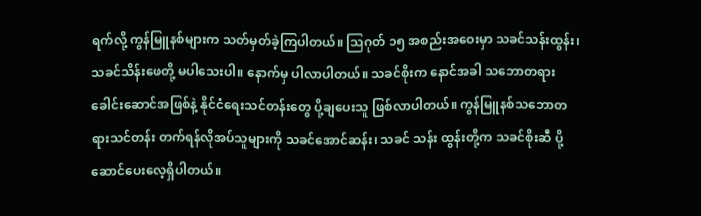ရက်လို့ ကွန်မြူနစ်များက သတ်မှတ်ခဲ့ကြပါတယ်။ သြဂုတ် ၁၅ အစည်းအဝေးမှာ သခင်သန်းထွန်း၊ သခင်သိန်းဖေတို့ မပါသေးပါ။ နောက်မှ ပါလာပါတယ်။ သခင်စိုးက နောင်အခါ သဘောတရားခေါင်းဆောင်အဖြစ်နဲ့ နိုင်ငံရေးသင်တန်းတွေ ပို့ချပေးသူ ဖြစ်လာပါတယ်။ ကွန်မြူနစ်သဘောတရားသင်တန်း တက်ရန်လိုအပ်သူများကို သခင်အောင်ဆန်း၊ သခင် သန်း ထွန်းတို့က သခင်စိုးဆီ ပို့ဆောင်ပေးလေ့ရှိပါတယ်။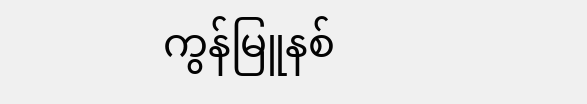ကွန်မြူနစ်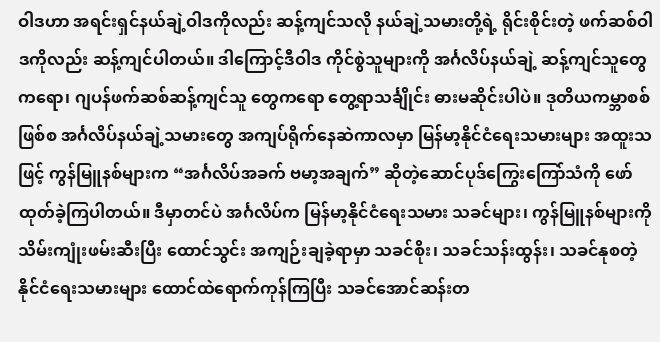ဝါဒဟာ အရင်းရှင်နယ်ချဲ့ဝါဒကိုလည်း ဆန့်ကျင်သလို နယ်ချဲ့သမားတို့ရဲ့ ရိုင်းစိုင်းတဲ့ ဖက်ဆစ်ဝါဒကိုလည်း ဆန့်ကျင်ပါတယ်။ ဒါကြောင့်ဒီဝါဒ ကိုင်စွဲသူများကို အင်္ဂလိပ်နယ်ချဲ့ ဆန့်ကျင်သူတွေကရော၊ ဂျပန်ဖက်ဆစ်ဆန့်ကျင်သူ တွေကရော တွေ့ရာသင်္ချိုင်း ဓားမဆိုင်းပါပဲ။ ဒုတိယကမ္ဘာစစ် ဖြစ်စ အင်္ဂလိပ်နယ်ချဲ့သမားတွေ အကျပ်ရိုက်နေဆဲကာလမှာ မြန်မာ့နိုင်ငံရေးသမားများ အထူးသဖြင့် ကွန်မြူနစ်များက “အင်္ဂလိပ်အခက် ဗမာ့အချက်” ဆိုတဲ့ဆောင်ပုဒ်ကြွေးကြော်သံကို ဖော်ထုတ်ခဲ့ကြပါတယ်။ ဒီမှာတင်ပဲ အင်္ဂလိပ်က မြန်မာ့နိုင်ငံရေးသမား သခင်များ၊ ကွန်မြူနစ်များကို သိမ်းကျုံးဖမ်းဆီးပြီး ထောင်သွင်း အကျဉ်းချခဲ့ရာမှာ သခင်စိုး၊ သခင်သန်းထွန်း၊ သခင်နုစတဲ့ နိုင်ငံရေးသမားများ ထောင်ထဲရောက်ကုန်ကြပြီး သခင်အောင်ဆန်းတ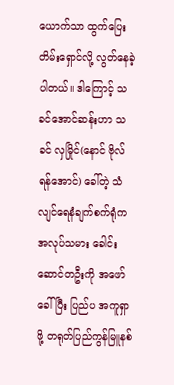ယောက်သာ ထွက်ပြေးတိမ်းရှောင်လို့ လွတ်နေခဲ့ပါတယ်။ ဒါကြောင့် သခင်အောင်ဆန်းဟာ သခင် လှမြိုင်(နောင် ဗိုလ်ရန်အောင်) ခေါ်တဲ့ သံလျင်ရေနံချက်စက်ရုံက အလုပ်သမား ခေါင်းဆောင်တဦးကို အဖော်ခေါ်ပြီး ပြည်ပ အကူရှာဖို့ တရုတ်ပြည်ကွန်မြူနစ်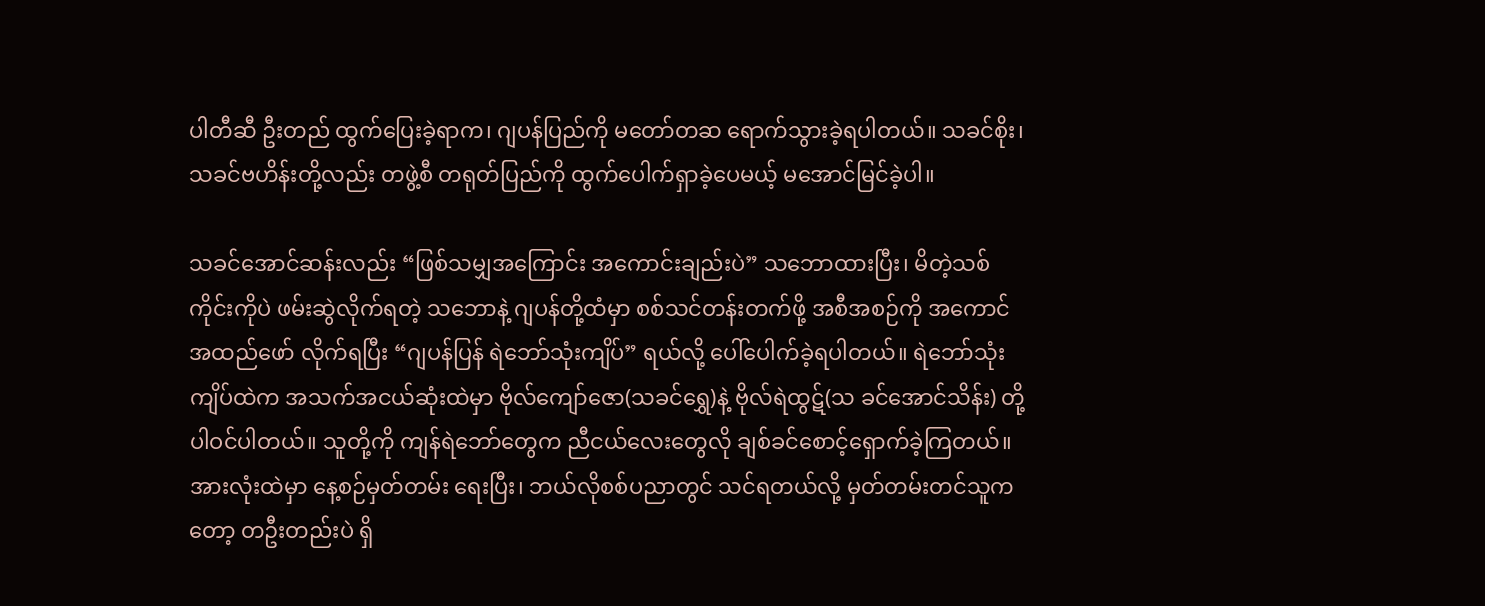ပါတီဆီ ဦးတည် ထွက်ပြေးခဲ့ရာက၊ ဂျပန်ပြည်ကို မတော်တဆ ရောက်သွားခဲ့ရပါတယ်။ သခင်စိုး၊ သခင်ဗဟိန်းတို့လည်း တဖွဲ့စီ တရုတ်ပြည်ကို ထွက်ပေါက်ရှာခဲ့ပေမယ့် မအောင်မြင်ခဲ့ပါ။

သခင်အောင်ဆန်းလည်း “ဖြစ်သမျှအကြောင်း အကောင်းချည်းပဲ” သဘောထားပြီး၊ မိတဲ့သစ်ကိုင်းကိုပဲ ဖမ်းဆွဲလိုက်ရတဲ့ သဘောနဲ့ ဂျပန်တို့ထံမှာ စစ်သင်တန်းတက်ဖို့ အစီအစဉ်ကို အကောင်အထည်ဖော် လိုက်ရပြီး “ဂျပန်ပြန် ရဲဘော်သုံးကျိပ်” ရယ်လို့ ပေါ်ပေါက်ခဲ့ရပါတယ်။ ရဲဘော်သုံးကျိပ်ထဲက အသက်အငယ်ဆုံးထဲမှာ ဗိုလ်ကျော်ဇော(သခင်ရွှေ)နဲ့ ဗိုလ်ရဲထွဋ်(သ ခင်အောင်သိန်း) တို့ ပါဝင်ပါတယ်။ သူတို့ကို ကျန်ရဲဘော်တွေက ညီငယ်လေးတွေလို ချစ်ခင်စောင့်ရှောက်ခဲ့ကြတယ်။ အားလုံးထဲမှာ နေ့စဉ်မှတ်တမ်း ရေးပြီး၊ ဘယ်လိုစစ်ပညာတွင် သင်ရတယ်လို့ မှတ်တမ်းတင်သူကတော့ တဦးတည်းပဲ ရှိ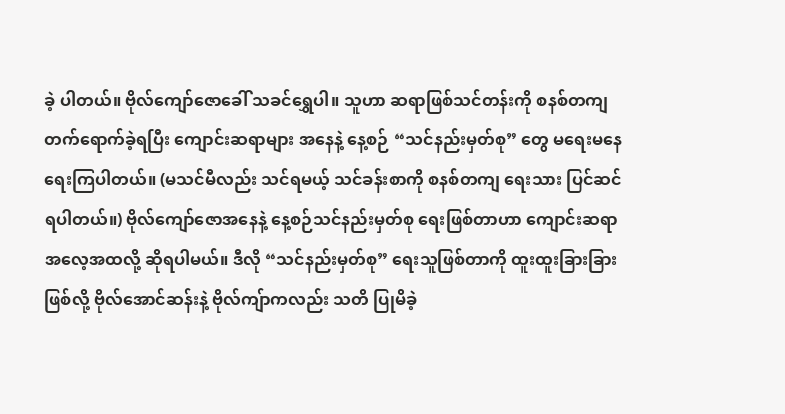ခဲ့ ပါတယ်။ ဗိုလ်ကျော်ဇောခေါ် သခင်ရွှေပါ။ သူဟာ ဆရာဖြစ်သင်တန်းကို စနစ်တကျ တက်ရောက်ခဲ့ရပြီး ကျောင်းဆရာများ အနေနဲ့ နေ့စဉ် “သင်နည်းမှတ်စု” တွေ မရေးမနေ ရေးကြပါတယ်။ (မသင်မီလည်း သင်ရမယ့် သင်ခန်းစာကို စနစ်တကျ ရေးသား ပြင်ဆင်ရပါတယ်။) ဗိုလ်ကျော်ဇောအနေနဲ့ နေ့စဉ်သင်နည်းမှတ်စု ရေးဖြစ်တာဟာ ကျောင်းဆရာအလေ့အထလို့ ဆိုရပါမယ်။ ဒီလို “သင်နည်းမှတ်စု” ရေးသူဖြစ်တာကို ထူးထူးခြားခြား ဖြစ်လို့ ဗိုလ်အောင်ဆန်းနဲ့ ဗိုလ်ကျ်ာကလည်း သတိ ပြုမိခဲ့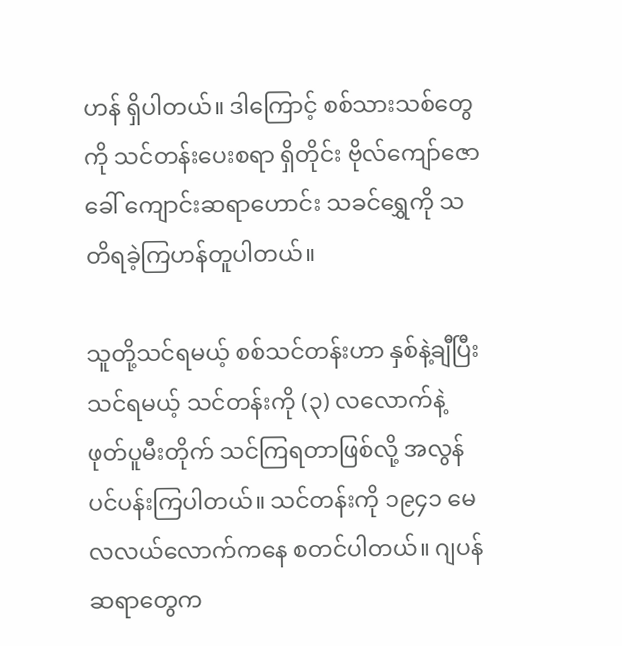ဟန် ရှိပါတယ်။ ဒါကြောင့် စစ်သားသစ်တွေကို သင်တန်းပေးစရာ ရှိတိုင်း ဗိုလ်ကျော်ဇောခေါ် ကျောင်းဆရာဟောင်း သခင်ရွှေကို သတိရခဲ့ကြဟန်တူပါတယ်။

သူတို့သင်ရမယ့် စစ်သင်တန်းဟာ နှစ်နဲ့ချီပြီး သင်ရမယ့် သင်တန်းကို (၃) လလောက်နဲ့ ဖုတ်ပူမီးတိုက် သင်ကြရတာဖြစ်လို့ အလွန်ပင်ပန်းကြပါတယ်။ သင်တန်းကို ၁၉၄၁ မေလလယ်လောက်ကနေ စတင်ပါတယ်။ ဂျပန်ဆရာတွေက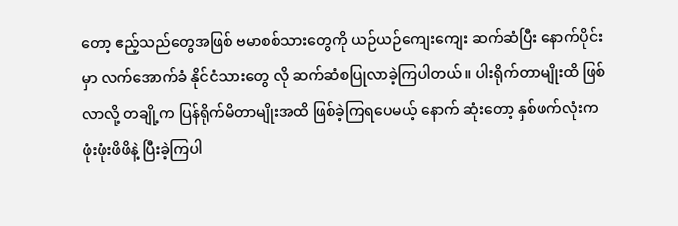တော့ ဧည့်သည်တွေအဖြစ် ဗမာစစ်သားတွေကို ယဉ်ယဉ်ကျေးကျေး ဆက်ဆံပြီး နောက်ပိုင်းမှာ လက်အောက်ခံ နိုင်ငံသားတွေ လို ဆက်ဆံစပြုလာခဲ့ကြပါတယ်။ ပါးရိုက်တာမျိုးထိ ဖြစ်လာလို့ တချို့က ပြန်ရိုက်မိတာမျိုးအထိ ဖြစ်ခဲ့ကြရပေမယ့် နောက် ဆုံးတော့ နှစ်ဖက်လုံးက ဖုံးဖုံးဖိဖိနဲ့ ပြီးခဲ့ကြပါ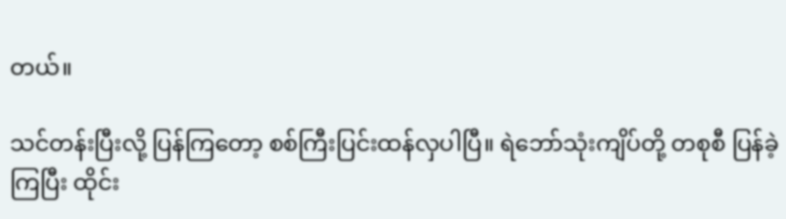တယ်။

သင်တန်းပြီးလို့ ပြန်ကြတော့ စစ်ကြီးပြင်းထန်လှပါပြီ။ ရဲဘော်သုံးကျိပ်တို့ တစုစီ ပြန်ခဲ့ကြပြီး ထိုင်း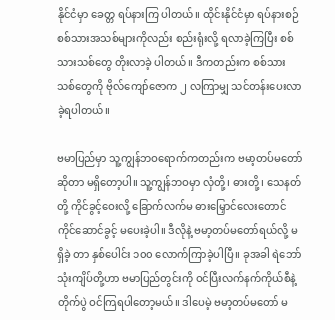နိုင်ငံမှာ ခေတ္တ ရပ်နားကြ ပါတယ်။ ထိုင်းနိုင်ငံမှာ ရပ်နားစဉ် စစ်သားအသစ်များကိုလည်း စည်းရုံးလို့ ရလာခဲ့ကြပြီး စစ်သားသစ်တွေ တိုးလာခဲ့ ပါတယ်။ ဒီကတည်းက စစ်သားသစ်တွေကို ဗိုလ်ကျော်ဇောက ၂ လကြာမျှ သင်တန်းပေးလာခဲ့ရပါတယ်။

ဗမာပြည်မှာ သူ့ကျွန်ဘဝရောက်ကတည်းက ဗမာ့တပ်မတော်ဆိုတာ မရှိတော့ပါ။ သူ့ကျွန်ဘဝမှာ လှံတို့၊ ဓားတို့၊ သေနတ် တို့ ကိုင်ခွင့်ဝေးလို့ ခြောက်လက်မ ဓားမြှောင်လေးတောင် ကိုင်ဆောင်ခွင့် မပေးခဲ့ပါ။ ဒီလိုနဲ့ ဗမာ့တပ်မတော်ရယ်လို့ မရှိခဲ့ တာ နှစ်ပေါင်း ၁၀၀ လောက်ကြာခဲ့ပါပြီ။ ခုအခါ ရဲဘော်သုံးကျိပ်တို့ဟာ ဗမာပြည်တွင်းကို ဝင်ပြီးလက်နက်ကိုယ်စီနဲ့ တိုက်ပွဲ ဝင်ကြရပါတော့မယ်။ ဒါပေမဲ့ ဗမာ့တပ်မတော် မ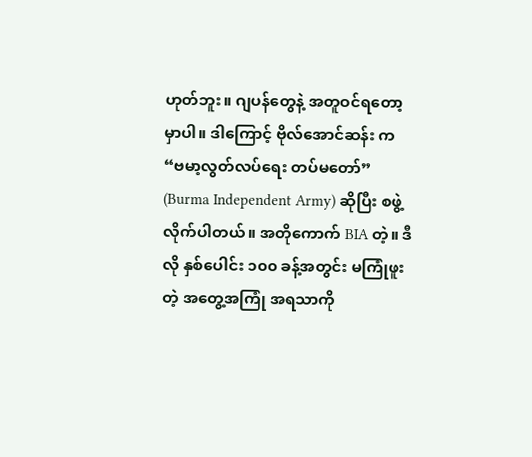ဟုတ်ဘူး။ ဂျပန်တွေနဲ့ အတူဝင်ရတော့မှာပါ။ ဒါကြောင့် ဗိုလ်အောင်ဆန်း က “ဗမာ့လွတ်လပ်ရေး တပ်မတော်” (Burma Independent Army) ဆိုပြီး စဖွဲ့လိုက်ပါတယ်။ အတိုကောက် BIA တဲ့။ ဒီလို နှစ်ပေါင်း ၁၀၀ ခန့်အတွင်း မကြုံဖူးတဲ့ အတွေ့အကြုံ အရသာကို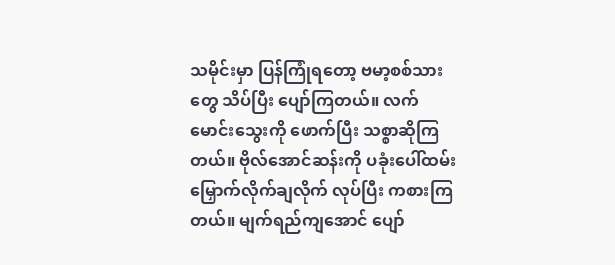သမိုင်းမှာ ပြန်ကြုံရတော့ ဗမာ့စစ်သားတွေ သိပ်ပြီး ပျော်ကြတယ်။ လက်မောင်းသွေးကို ဖောက်ပြီး သစ္စာဆိုကြတယ်။ ဗိုလ်အောင်ဆန်းကို ပခုံးပေါ်ထမ်း မြှောက်လိုက်ချလိုက် လုပ်ပြီး ကစားကြတယ်။ မျက်ရည်ကျအောင် ပျော်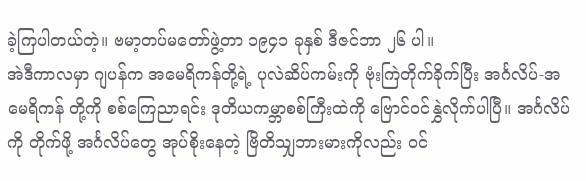ခဲ့ကြပါတယ်တဲ့။ ဗမာ့တပ်မတော်ဖွဲ့တာ ၁၉၄၁ ခုနှစ် ဒီဇင်ဘာ ၂၆ ပါ။
အဲဒီကာလမှာ ဂျပန်က အမေရိကန်တို့ရဲ့ ပုလဲဆိပ်ကမ်းကို ဗုံးကြဲတိုက်ခိုက်ပြီး အင်္ဂလိပ်-အမေရိကန် တို့ကို စစ်ကြေညာရင်း ဒုတိယကမ္ဘာစစ်ကြီးထဲကို ဗြောင်ဝင်နွှဲလိုက်ပါပြီ။ အင်္ဂလိပ်ကို တိုက်ဖို့ အင်္ဂလိပ်တွေ အုပ်စိုးနေတဲ့ ဗြိတိသျှဘားမားကိုလည်း ဝင်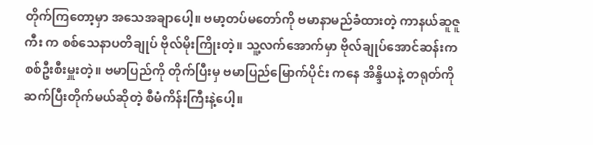တိုက်ကြတော့မှာ အသေအချာပေါ့။ ဗမာ့တပ်မတော်ကို ဗမာနာမည်ခံထားတဲ့ ကာနယ်ဆူဇူကီး က စစ်သေနာပတိချုပ် ဗိုလ်မိုးကြိုးတဲ့။ သူ့လက်အောက်မှာ ဗိုလ်ချုပ်အောင်ဆန်းက စစ်ဦးစီးမှူးတဲ့။ ဗမာပြည်ကို တိုက်ပြီးမှ ဗမာပြည်မြောက်ပိုင်း ကနေ အိန္ဒိယနဲ့ တရုတ်ကို ဆက်ပြီးတိုက်မယ်ဆိုတဲ့ စီမံကိန်းကြီးနဲ့ပေါ့။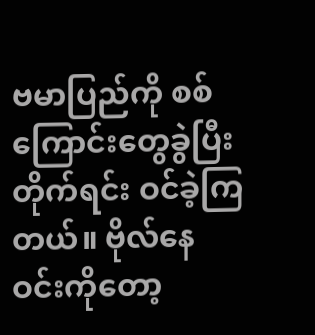ဗမာပြည်ကို စစ်ကြောင်းတွေခွဲပြီး တိုက်ရင်း ဝင်ခဲ့ကြတယ်။ ဗိုလ်နေဝင်းကိုတော့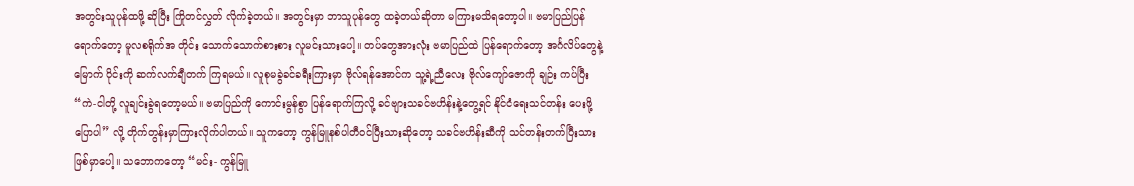အတွင်းသူပုန်ထဖို့ ဆိုပြီး ကြိုတင်လွှတ် လိုက်ခဲ့တယ်။ အတွင်းမှာ ဘာသူပုန်တွေ ထခဲ့တယ်ဆိုတာ မကြားမသိရတော့ပါ။ ဗမာပြည်ပြန်ရောက်တော့ မူလစရိုက်အ တိုင်း သောက်သောက်စားစား လူမင်းသားပေါ့။ တပ်တွေအားလုံး ဗမာပြည်ထဲ ပြန်ရောက်တော့ အင်္ဂလိပ်တွေနဲ့ မြောက် ပိုင်းကို ဆက်လက်ချီတက် ကြရမယ်။ လူစုမခွဲခင်ခရီးကြားမှာ ဗိုလ်ရန်အောင်က သူ့ရဲ့ညီလေး ဗိုလ်ကျော်ဇောကို ချဉ်း ကပ်ပြီး “ကဲ-ငါတို့ လူချင်းခွဲရတော့မယ်။ ဗမာပြည်ကို ကောင်းမွန်စွာ ပြန်ရောက်ကြလို့ ခင်ဗျားသခင်ဗဟိန်းနဲ့တွေ့ရင် နိုင်ငံရေးသင်တန်း ပေးဖို့ပြောပါ” လို့ တိုက်တွန်းမှာကြားလိုက်ပါတယ်။ သူကတော့ ကွန်မြူနစ်ပါတီဝင်ပြီးသားဆိုတော့ သခင်ဗဟိန်းဆီကို သင်တန်းတက်ပြီးသား ဖြစ်မှာပေါ့။ သဘောကတော့ “မင်း- ကွန်မြူ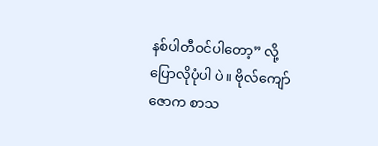နစ်ပါတီဝင်ပါတော့” လို့ ပြောလိုပုံပါ ပဲ။ ဗိုလ်ကျော်ဇောက စာသ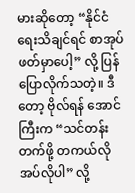မားဆိုတော့ “နိုင်ငံရေးသိချင်ရင် စာအုပ်ဖတ်မှာပေါ့” လို့ ပြန်ပြောလိုက်သတဲ့။ ဒီတော့ ဗိုလ်ရန် အောင်ကြီးက “သင်တန်းတက်ဖို့ တကယ်လိုအပ်လိုပါ” လို့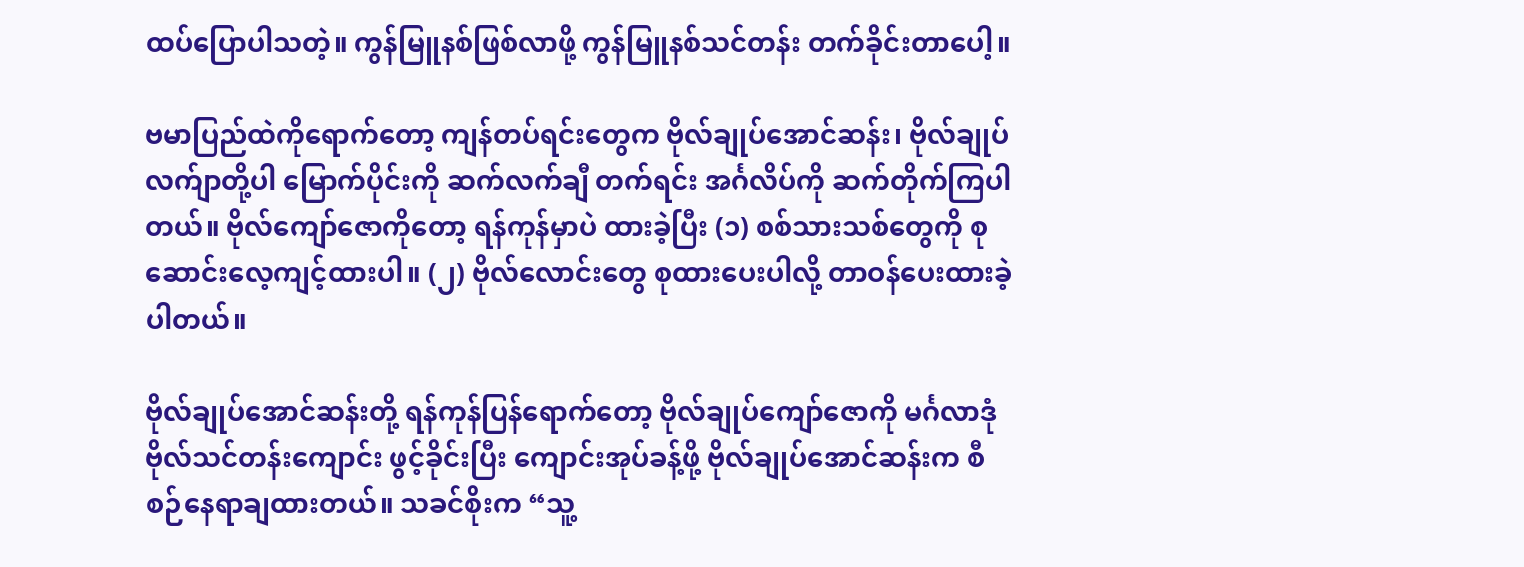ထပ်ပြောပါသတဲ့။ ကွန်မြူနစ်ဖြစ်လာဖို့ ကွန်မြူနစ်သင်တန်း တက်ခိုင်းတာပေါ့။

ဗမာပြည်ထဲကိုရောက်တော့ ကျန်တပ်ရင်းတွေက ဗိုလ်ချုပ်အောင်ဆန်း၊ ဗိုလ်ချုပ်လက်ျာတို့ပါ မြောက်ပိုင်းကို ဆက်လက်ချီ တက်ရင်း အင်္ဂလိပ်ကို ဆက်တိုက်ကြပါတယ်။ ဗိုလ်ကျော်ဇောကိုတော့ ရန်ကုန်မှာပဲ ထားခဲ့ပြီး (၁) စစ်သားသစ်တွေကို စုဆောင်းလေ့ကျင့်ထားပါ။ (၂) ဗိုလ်လောင်းတွေ စုထားပေးပါလို့ တာဝန်ပေးထားခဲ့ပါတယ်။

ဗိုလ်ချုပ်အောင်ဆန်းတို့ ရန်ကုန်ပြန်ရောက်တော့ ဗိုလ်ချုပ်ကျော်ဇောကို မင်္ဂလာဒုံ ဗိုလ်သင်တန်းကျောင်း ဖွင့်ခိုင်းပြီး ကျောင်းအုပ်ခန့်ဖို့ ဗိုလ်ချုပ်အောင်ဆန်းက စီစဉ်နေရာချထားတယ်။ သခင်စိုးက “သူ့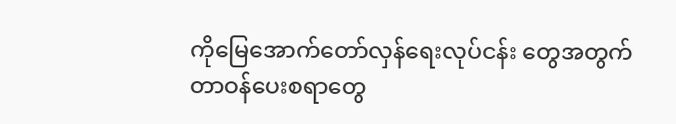ကိုမြေအောက်တော်လှန်ရေးလုပ်ငန်း တွေအတွက် တာဝန်ပေးစရာတွေ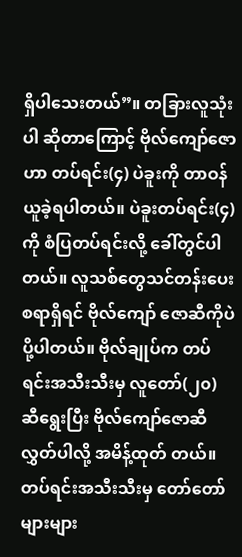ရှိပါသေးတယ်”။ တခြားလူသုံးပါ ဆိုတာကြောင့် ဗိုလ်ကျော်ဇောဟာ တပ်ရင်း(၄) ပဲခူးကို တာဝန်ယူခဲ့ရပါတယ်။ ပဲခူးတပ်ရင်း(၄) ကို စံပြတပ်ရင်းလို့ ခေါ်တွင်ပါတယ်။ လူသစ်တွေသင်တန်းပေးစရာရှိရင် ဗိုလ်ကျော် ဇောဆီကိုပဲ ပို့ပါတယ်။ ဗိုလ်ချုပ်က တပ်ရင်းအသီးသီးမှ လူတော်(၂၀) ဆီရွေးပြီး ဗိုလ်ကျော်ဇောဆီလွှတ်ပါလို့ အမိန့်ထုတ် တယ်။ တပ်ရင်းအသီးသီးမှ တော်တော်များများ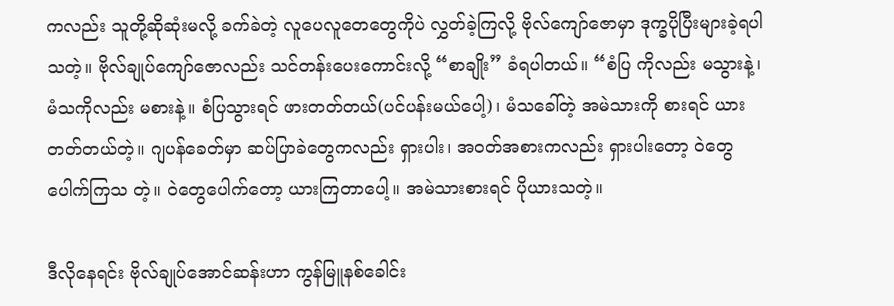ကလည်း သူတို့ဆိုဆုံးမလို့ ခက်ခဲတဲ့ လူပေလူတေတွေကိုပဲ လွှတ်ခဲ့ကြလို့ ဗိုလ်ကျော်ဇောမှာ ဒုက္ခပိုပြီးများခဲ့ရပါသတဲ့။ ဗိုလ်ချုပ်ကျော်ဇောလည်း သင်တန်းပေးကောင်းလို့ “စာချိုး” ခံရပါတယ်။ “စံပြ ကိုလည်း မသွားနဲ့၊ မံသကိုလည်း မစားနဲ့။ စံပြသွားရင် ဖားတတ်တယ်(ပင်ပန်းမယ်ပေါ့)၊ မံသခေါ်တဲ့ အမဲသားကို စားရင် ယားတတ်တယ်တဲ့။ ဂျပန်ခေတ်မှာ ဆပ်ပြာခဲတွေကလည်း ရှားပါး၊ အဝတ်အစားကလည်း ရှားပါးတော့ ဝဲတွေပေါက်ကြသ တဲ့။ ဝဲတွေပေါက်တော့ ယားကြတာပေါ့။ အမဲသားစားရင် ပိုယားသတဲ့။

ဒီလိုနေရင်း ဗိုလ်ချုပ်အောင်ဆန်းဟာ ကွန်မြူနစ်ခေါင်း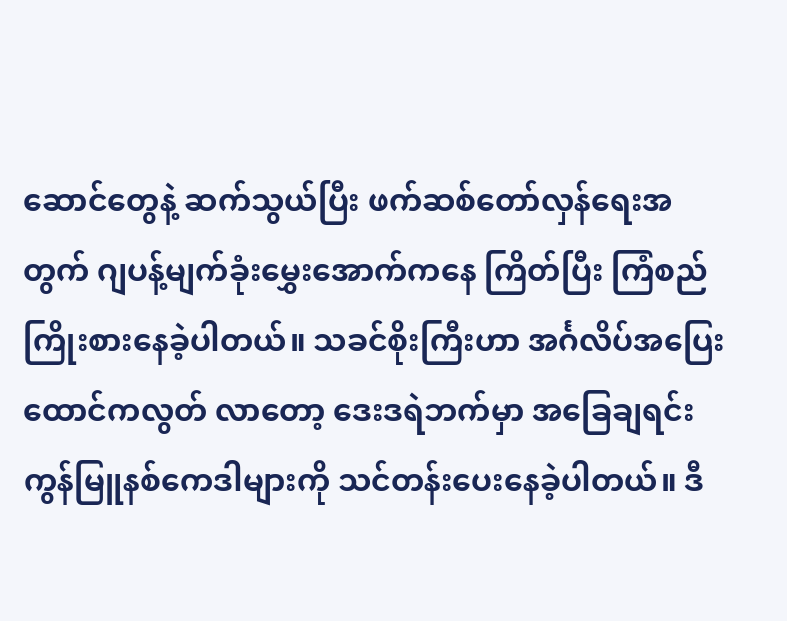ဆောင်တွေနဲ့ ဆက်သွယ်ပြီး ဖက်ဆစ်တော်လှန်ရေးအတွက် ဂျပန့်မျက်ခုံးမွှေးအောက်ကနေ ကြိတ်ပြီး ကြံစည်ကြိုးစားနေခဲ့ပါတယ်။ သခင်စိုးကြီးဟာ အင်္ဂလိပ်အပြေး ထောင်ကလွတ် လာတော့ ဒေးဒရဲဘက်မှာ အခြေချရင်း ကွန်မြူနစ်ကေဒါများကို သင်တန်းပေးနေခဲ့ပါတယ်။ ဒီ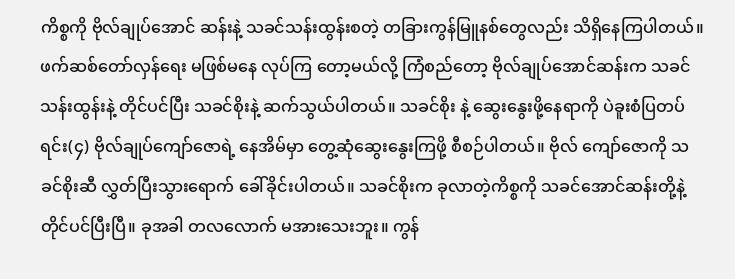ကိစ္စကို ဗိုလ်ချုပ်အောင် ဆန်းနဲ့ သခင်သန်းထွန်းစတဲ့ တခြားကွန်မြူနစ်တွေလည်း သိရှိနေကြပါတယ်။ ဖက်ဆစ်တော်လှန်ရေး မဖြစ်မနေ လုပ်ကြ တော့မယ်လို့ ကြံစည်တော့ ဗိုလ်ချုပ်အောင်ဆန်းက သခင်သန်းထွန်းနဲ့ တိုင်ပင်ပြီး သခင်စိုးနဲ့ ဆက်သွယ်ပါတယ်။ သခင်စိုး နဲ့ ဆွေးနွေးဖို့နေရာကို ပဲခူးစံပြတပ်ရင်း(၄) ဗိုလ်ချုပ်ကျော်ဇောရဲ့ နေအိမ်မှာ တွေ့ဆုံဆွေးနွေးကြဖို့ စီစဉ်ပါတယ်။ ဗိုလ် ကျော်ဇောကို သခင်စိုးဆီ လွှတ်ပြီးသွားရောက် ခေါ်ခိုင်းပါတယ်။ သခင်စိုးက ခုလာတဲ့ကိစ္စကို သခင်အောင်ဆန်းတို့နဲ့ တိုင်ပင်ပြီးပြီ။ ခုအခါ တလလောက် မအားသေးဘူး။ ကွန်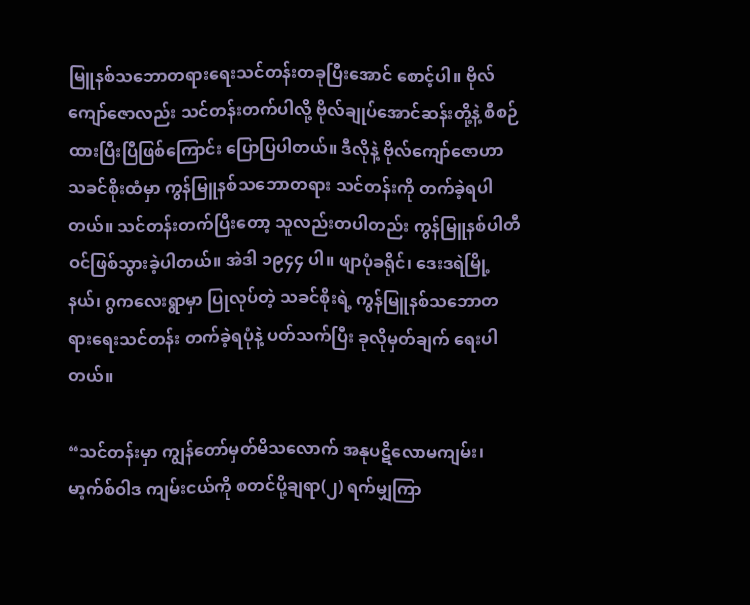မြူနစ်သဘောတရားရေးသင်တန်းတခုပြီးအောင် စောင့်ပါ။ ဗိုလ် ကျော်ဇောလည်း သင်တန်းတက်ပါလို့ ဗိုလ်ချုပ်အောင်ဆန်းတို့နဲ့ စီစဉ်ထားပြီးပြီဖြစ်ကြောင်း ပြောပြပါတယ်။ ဒီလိုနဲ့ ဗိုလ်ကျော်ဇောဟာ သခင်စိုးထံမှာ ကွန်မြူနစ်သဘောတရား သင်တန်းကို တက်ခဲ့ရပါတယ်။ သင်တန်းတက်ပြီးတော့ သူလည်းတပါတည်း ကွန်မြူနစ်ပါတီဝင်ဖြစ်သွားခဲ့ပါတယ်။ အဲဒါ ၁၉၄၄ ပါ။ ဖျာပုံခရိုင်၊ ဒေးဒရဲမြို့နယ်၊ ဂွကလေးရွာမှာ ပြုလုပ်တဲ့ သခင်စိုးရဲ့ ကွန်မြူနစ်သဘောတရားရေးသင်တန်း တက်ခဲ့ရပုံနဲ့ ပတ်သက်ပြီး ခုလိုမှတ်ချက် ရေးပါတယ်။

“သင်တန်းမှာ ကျွန်တော်မှတ်မိသလောက် အနုပဋိလောမကျမ်း၊ မာ့က်စ်ဝါဒ ကျမ်းငယ်ကို စတင်ပို့ချရာ(၂) ရက်မျှကြာ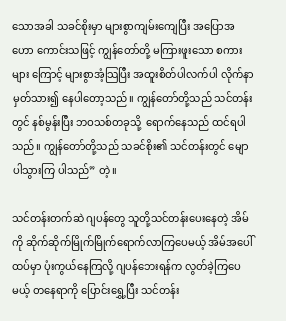သောအခါ သခင်စိုးမှာ များစွာကျမ်းကျေပြီး အပြောအဟော ကောင်းသဖြင့် ကျွန်တော်တို့ မကြားဖူးသော စကားများ ကြောင့် များစွာအံ့သြပြီး အထူးစိတ်ပါလက်ပါ လိုက်နာမှတ်သား၍ နေပါတော့သည်။ ကျွန်တော်တို့သည် သင်တန်းတွင် နစ်မွန်းပြီး ဘဝသစ်တခုသို့  ရောက်နေသည် ထင်ရပါသည်။ ကျွန်တော်တို့သည် သခင်စိုး၏ သင်တန်းတွင် မျောပါသွားကြ ပါသည်” တဲ့။

သင်တန်းတက်ဆဲ ဂျပန်တွေ သူတို့သင်တန်းပေးနေတဲ့ အိမ်ကို ဆိုက်ဆိုက်မြိုက်မြိုက်ရောက်လာကြပေမယ့် အိမ်အပေါ် ထပ်မှာ ပုံးကွယ်နေကြလို့ ဂျပန်ဘေးရန်က လွတ်ခဲ့ကြပေမယ့် တနေရာကို ပြောင်းရွှေ့ပြီး သင်တန်း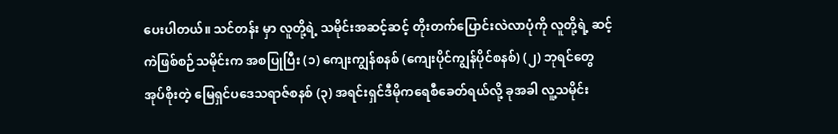ပေးပါတယ်။ သင်တန်း မှာ လူတို့ရဲ့ သမိုင်းအဆင့်ဆင့် တိုးတက်ပြောင်းလဲလာပုံကို လူတို့ရဲ့ ဆင့်ကဲဖြစ်စဉ်သမိုင်းက အစပြုပြီး (၁) ကျေးကျွန်စနစ် (ကျေးပိုင်ကျွန်ပိုင်စနစ်) (၂) ဘုရင်တွေအုပ်စိုးတဲ့ မြေရှင်ပဒေသရာဇ်စနစ် (၃) အရင်းရှင်ဒီမိုကရေစီခေတ်ရယ်လို့ ခုအခါ လူ့သမိုင်း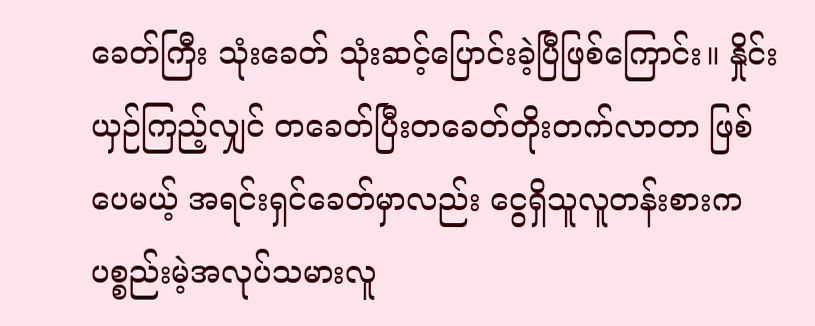ခေတ်ကြီး သုံးခေတ် သုံးဆင့်ပြောင်းခဲ့ပြီဖြစ်ကြောင်း။ နှိုင်းယှဉ်ကြည့်လျှင် တခေတ်ပြီးတခေတ်တိုးတက်လာတာ ဖြစ်ပေမယ့် အရင်းရှင်ခေတ်မှာလည်း ငွေရှိသူလူတန်းစားက ပစ္စည်းမဲ့အလုပ်သမားလူ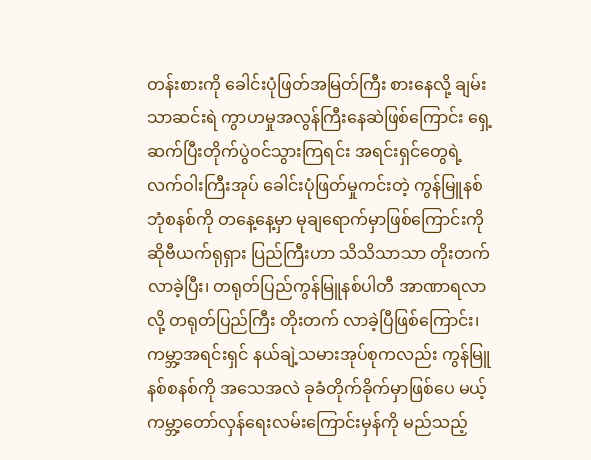တန်းစားကို ခေါင်းပုံဖြတ်အမြတ်ကြီး စားနေလို့ ချမ်းသာဆင်းရဲ ကွာဟမှုအလွန်ကြီးနေဆဲဖြစ်ကြောင်း ရှေ့ဆက်ပြီးတိုက်ပွဲဝင်သွားကြရင်း အရင်းရှင်တွေရဲ့ လက်ဝါးကြီးအုပ် ခေါင်းပုံဖြတ်မှုကင်းတဲ့ ကွန်မြူနစ် ဘုံစနစ်ကို တနေ့နေ့မှာ မုချရောက်မှာဖြစ်ကြောင်းကို ဆိုဗီယက်ရုရှား ပြည်ကြီးဟာ သိသိသာသာ တိုးတက်လာခဲ့ပြီး၊ တရုတ်ပြည်ကွန်မြူနစ်ပါတီ အာဏာရလာလို့ တရုတ်ပြည်ကြီး တိုးတက် လာခဲ့ပြီဖြစ်ကြောင်း၊ ကမ္ဘာ့အရင်းရှင် နယ်ချဲ့သမားအုပ်စုကလည်း ကွန်မြူနစ်စနစ်ကို အသေအလဲ ခုခံတိုက်ခိုက်မှာဖြစ်ပေ မယ့် ကမ္ဘာ့တော်လှန်ရေးလမ်းကြောင်းမှန်ကို မည်သည့်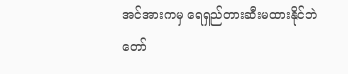အင်အားကမှ ရေရှည်တားဆီးမထားနိုင်ဘဲ တော်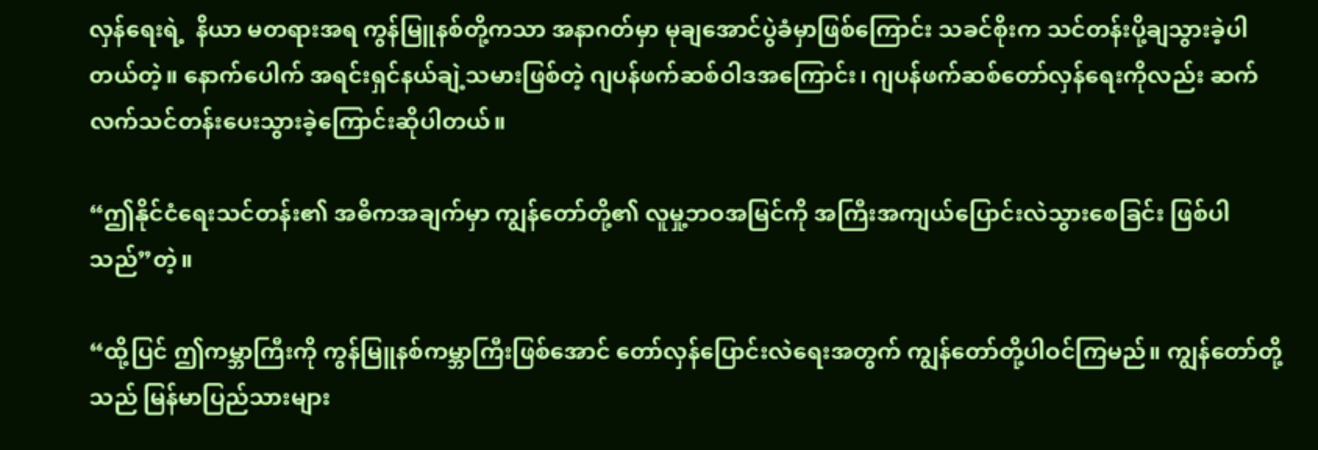လှန်ရေးရဲ့  နိယာ မတရားအရ ကွန်မြူနစ်တို့ကသာ အနာဂတ်မှာ မုချအောင်ပွဲခံမှာဖြစ်ကြောင်း သခင်စိုးက သင်တန်းပို့ချသွားခဲ့ပါတယ်တဲ့။ နောက်ပေါက် အရင်းရှင်နယ်ချဲ့သမားဖြစ်တဲ့ ဂျပန်ဖက်ဆစ်ဝါဒအကြောင်း၊ ဂျပန်ဖက်ဆစ်တော်လှန်ရေးကိုလည်း ဆက် လက်သင်တန်းပေးသွားခဲ့ကြောင်းဆိုပါတယ်။

“ဤနိုင်ငံရေးသင်တန်း၏ အဓိကအချက်မှာ ကျွန်တော်တို့၏ လူမှု့ဘဝအမြင်ကို အကြီးအကျယ်ပြောင်းလဲသွားစေခြင်း ဖြစ်ပါသည်”တဲ့။

“ထို့ပြင် ဤကမ္ဘာကြီးကို ကွန်မြူနစ်ကမ္ဘာကြီးဖြစ်အောင် တော်လှန်ပြောင်းလဲရေးအတွက် ကျွန်တော်တို့ပါဝင်ကြမည်။ ကျွန်တော်တို့သည် မြန်မာပြည်သားများ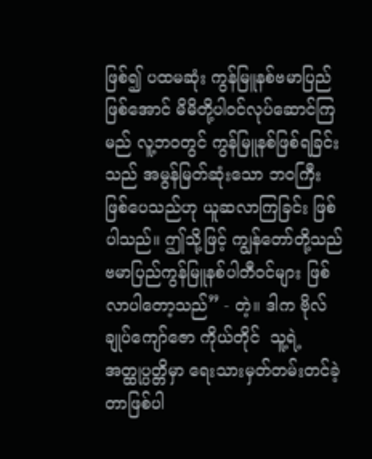ဖြစ်၍ ပထမဆုံး ကွန်မြူနစ်ဗမာပြည်ဖြစ်အောင် မိမိတို့ပါဝင်လုပ်ဆောင်ကြမည် လူ့ဘဝတွင် ကွန်မြူနစ်ဖြစ်ရခြင်းသည် အမွန်မြတ်ဆုံးသော ဘဝကြီး ဖြစ်ပေသည်ဟု ယူဆလာကြခြင်း ဖြစ်ပါသည်။ ဤသို့ဖြင့် ကျွန်တော်တို့သည် ဗမာပြည်ကွန်မြူနစ်ပါတီဝင်များ ဖြစ်လာပါတော့သည်” - တဲ့။ ဒါက ဗိုလ်ချုပ်ကျော်ဇော ကိုယ်တိုင်  သူ့ရဲ့ အတ္ထုပ္ပတ္တိမှာ ရေးသားမှတ်တမ်းတင်ခဲ့တာဖြစ်ပါ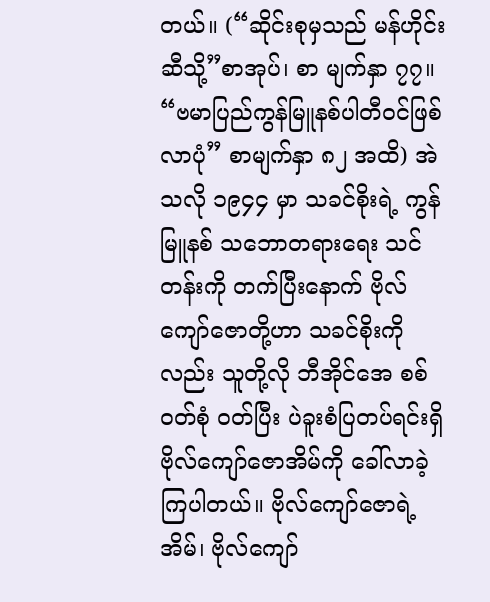တယ်။ (“ဆိုင်းစုမှသည် မန်ဟိုင်းဆီသို့”စာအုပ်၊ စာ မျက်နှာ ၇၇။ “ဗမာပြည်ကွန်မြူနစ်ပါတီဝင်ဖြစ်လာပုံ” စာမျက်နှာ ၈၂ အထိ) အဲသလို ၁၉၄၄ မှာ သခင်စိုးရဲ့ ကွန်မြူနစ် သဘောတရားရေး သင်တန်းကို တက်ပြီးနောက် ဗိုလ်ကျော်ဇောတို့ဟာ သခင်စိုးကိုလည်း သူတို့လို ဘီအိုင်အေ စစ်ဝတ်စုံ ဝတ်ပြီး ပဲခူးစံပြတပ်ရင်းရှိ ဗိုလ်ကျော်ဇောအိမ်ကို ခေါ်လာခဲ့ကြပါတယ်။ ဗိုလ်ကျော်ဇောရဲ့ အိမ်၊ ဗိုလ်ကျော်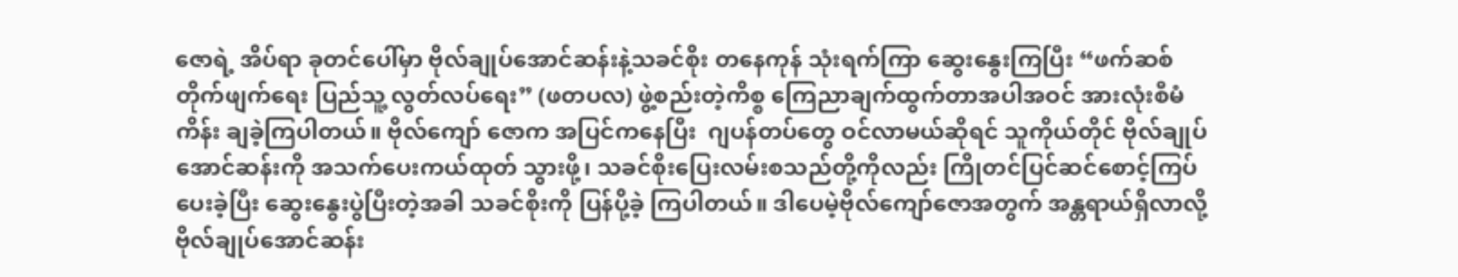ဇောရဲ့ အိပ်ရာ ခုတင်ပေါ်မှာ ဗိုလ်ချုပ်အောင်ဆန်းနဲ့သခင်စိုး တနေကုန် သုံးရက်ကြာ ဆွေးနွေးကြပြီး “ဖက်ဆစ်တိုက်ဖျက်ရေး ပြည်သူ့ လွတ်လပ်ရေး” (ဖတပလ) ဖွဲ့စည်းတဲ့ကိစ္စ ကြေညာချက်ထွက်တာအပါအဝင် အားလုံးစီမံကိန်း ချခဲ့ကြပါတယ်။ ဗိုလ်ကျော် ဇောက အပြင်ကနေပြီး  ဂျပန်တပ်တွေ ဝင်လာမယ်ဆိုရင် သူကိုယ်တိုင် ဗိုလ်ချုပ်အောင်ဆန်းကို အသက်ပေးကယ်ထုတ် သွားဖို့၊ သခင်စိုးပြေးလမ်းစသည်တို့ကိုလည်း ကြိုတင်ပြင်ဆင်စောင့်ကြပ်ပေးခဲ့ပြီး ဆွေးနွေးပွဲပြီးတဲ့အခါ သခင်စိုးကို ပြန်ပို့ခဲ့ ကြပါတယ်။ ဒါပေမဲ့ဗိုလ်ကျော်ဇောအတွက် အန္တရာယ်ရှိလာလို့ ဗိုလ်ချုပ်အောင်ဆန်း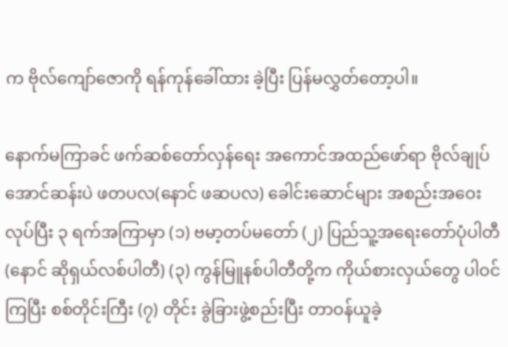က ဗိုလ်ကျော်ဇောကို ရန်ကုန်ခေါ်ထား ခဲ့ပြီး ပြန်မလွှတ်တော့ပါ။

နောက်မကြာခင် ဖက်ဆစ်တော်လှန်ရေး အကောင်အထည်ဖော်ရာ ဗိုလ်ချုပ်အောင်ဆန်းပဲ ဖတပလ(နောင် ဖဆပလ) ခေါင်းဆောင်များ အစည်းအဝေးလုပ်ပြီး ၃ ရက်အကြာမှာ (၁) ဗမာ့တပ်မတော် (၂) ပြည်သူ့အရေးတော်ပုံပါတီ(နောင် ဆိုရှယ်လစ်ပါတီ) (၃) ကွန်မြူနစ်ပါတီတို့က ကိုယ်စားလှယ်တွေ ပါဝင်ကြပြီး စစ်တိုင်းကြီး (၇) တိုင်း ခွဲခြားဖွဲ့စည်းပြီး တာဝန်ယူခဲ့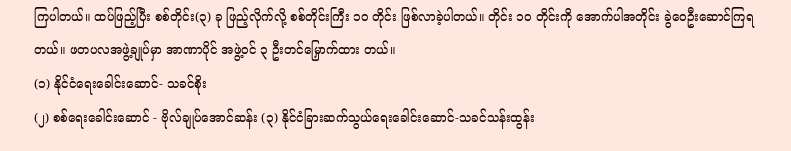ကြပါတယ်။ ထပ်ဖြည့်ပြီး စစ်တိုင်း(၃) ခု ဖြည့်လိုက်လို့ စစ်တိုင်းကြီး ၁၀ တိုင်း ဖြစ်လာခဲ့ပါတယ်။ တိုင်း ၁၀ တိုင်းကို အောက်ပါအတိုင်း ခွဲဝေဦးဆောင်ကြရတယ်။ ဖတပလအဖွဲ့ချုပ်မှာ အာဏာပိုင် အဖွဲ့ဝင် ၃ ဦးတင်မြှောက်ထား တယ်။
(၁) နိုင်ငံရေးခေါင်းဆောင်- သခင်စိုး
(၂) စစ်ရေးခေါင်းဆောင် - ဗိုလ်ချုပ်အောင်ဆန်း (၃) နိုင်ငံခြားဆက်သွယ်ရေးခေါင်းဆောင်-သခင်သန်းထွန်း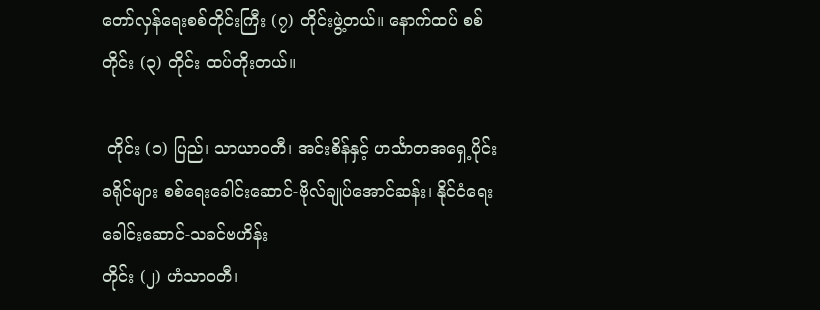တော်လှန်ရေးစစ်တိုင်းကြီး (၇) တိုင်းဖွဲ့တယ်။ နောက်ထပ် စစ်တိုင်း (၃) တိုင်း ထပ်တိုးတယ်။

 တိုင်း (၁) ပြည်၊ သာယာဝတီ၊ အင်းစိန်နှင့် ဟင်္သာတအရှေ့ပိုင်းခရိုင်များ စစ်ရေးခေါင်းဆောင်-ဗိုလ်ချုပ်အောင်ဆန်း၊ နိုင်ငံရေးခေါင်းဆောင်-သခင်ဗဟိန်း
တိုင်း (၂) ဟံသာဝတီ၊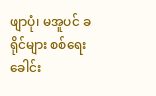ဖျာပုံ၊ မအူပင် ခရိုင်များ စစ်ရေးခေါင်း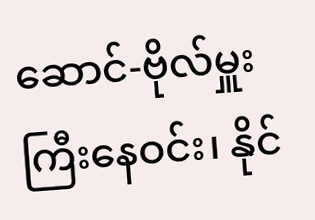ဆောင်-ဗိုလ်မှူးကြီးနေဝင်း၊ နိုင်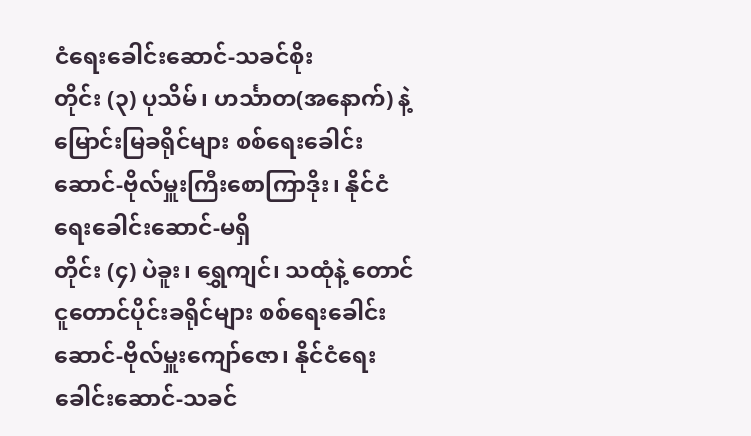ငံရေးခေါင်းဆောင်-သခင်စိုး
တိုင်း (၃) ပုသိမ်၊ ဟင်္သာတ(အနောက်) နဲ့ မြောင်းမြခရိုင်များ စစ်ရေးခေါင်းဆောင်-ဗိုလ်မှူးကြီးစောကြာဒိုး၊ နိုင်ငံရေးခေါင်းဆောင်-မရှိ
တိုင်း (၄) ပဲခူး၊ ရွှေကျင်၊ သထုံနဲ့ တောင်ငူတောင်ပိုင်းခရိုင်များ စစ်ရေးခေါင်းဆောင်-ဗိုလ်မှူးကျော်ဇော၊ နိုင်ငံရေးခေါင်းဆောင်-သခင်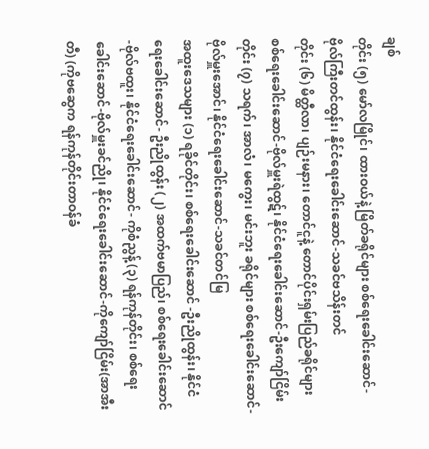ချစ်
တိုင်း (၅) မော်လမြိုင်၊ ထားဝယ်နဲ့ မြိတ်ခရိုင်များ စစ်ရေးခေါင်းဆောင်-ဗိုလ်ကြီးတင်ထွန်း၊ နိုင်ငံရေးခေါင်းဆောင်-သခင်ဗသိန်းတင်
တိုင်း (၆) မိတ္ထီလာ၊ ပျဉ်းမနား၊ တောင်ငူနဲ့ တောင်ပိုင်းရှမ်းပြည်ခရိုင်များ စစ်ရေးခေါင်းဆောင်-ဗိုလ်မှူးရဲထွဋ်၊ နိုင်ငံရေးခေါင်းဆောင်-ဦးကျော်ငြိမ်း
တိုင်း (၇) သရက်၊ အာလံ၊ မကွေး၊ မင်းဘူး ခရိုင်များ စစ်ရေးခေါင်းဆောင်-ဗိုလ်မှူးအောင်၊ နိုင်ငံရေးခေါင်းဆောင်-သခင်တင်မြ
အထူးဒေသများ (၁) ရခိုင်တိုင်း၊ စစ်ရေးခေါင်းဆောင် -ဦးညိုထွန်း၊ နိုင်ငံရေးခေါင်းဆောင်- ဦးညိုထွန်း (၂) အထက်ဗမာပြည်၊ စစ်ရေးခေါင်းဆောင်-ဗိုလ်ဗထူး၊ နိုင်ငံရေးခေါင်းဆောင်- ကိုစံညွန့် (၃) ရန်ကုန်တိုင်း၊ စစ်ရေးခေါင်းဆောင်-ဗိုလ်မှူးခင်ညို၊ နိုင်ငံရေးခေါင်းဆောင်-ကိုကျော်ငြိမ်း(အာအီးတီ) (ကိုဗဆွေက ရန်ကုန်တိုင်းတာဝန်ခံ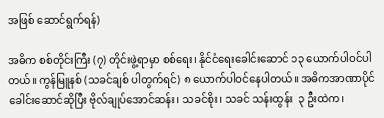အဖြစ် ဆောင်ရွက်ရန်)

အဓိက စစ်တိုင်းကြီး (၇) တိုင်းဖွဲ့ရာမှာ စစ်ရေး၊ နိုင်ငံရေးခေါင်းဆောင် ၁၃ ယောက်ပါဝင်ပါတယ်။ ကွန်မြူနစ် (သခင်ချစ် ပါတွက်ရင်) ၈ ယောက်ပါဝင်နေပါတယ်။ အဓိကအာဏာပိုင် ခေါင်းဆောင်ဆိုပြီး ဗိုလ်ချုပ်အောင်ဆန်း၊ သခင်စိုး၊ သခင် သန်းထွန်း  ၃ ဦးထဲက၊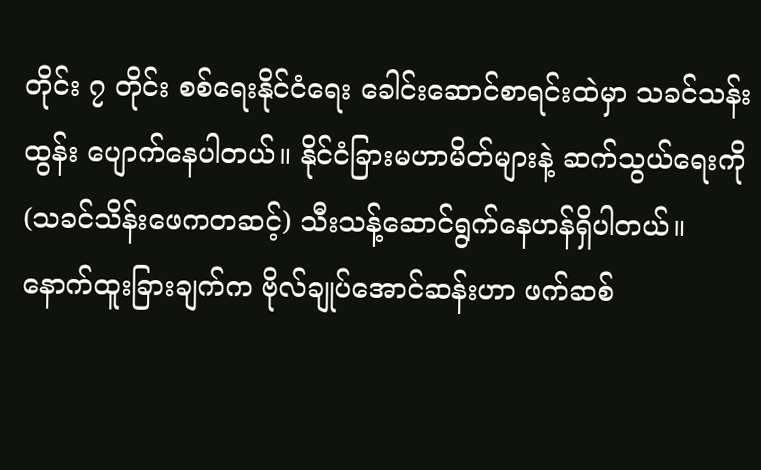တိုင်း ၇ တိုင်း စစ်ရေးနိုင်ငံရေး ခေါင်းဆောင်စာရင်းထဲမှာ သခင်သန်းထွန်း ပျောက်နေပါတယ်။ နိုင်ငံခြားမဟာမိတ်များနဲ့ ဆက်သွယ်ရေးကို (သခင်သိန်းဖေကတဆင့်) သီးသန့်ဆောင်ရွက်နေဟန်ရှိပါတယ်။
နောက်ထူးခြားချက်က ဗိုလ်ချုပ်အောင်ဆန်းဟာ ဖက်ဆစ်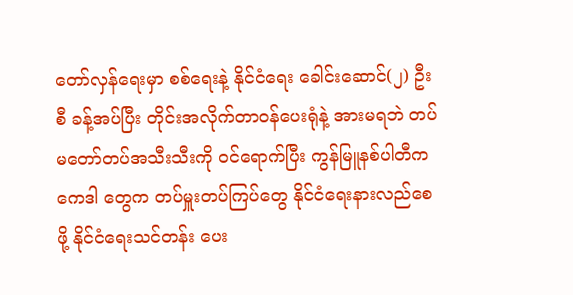တော်လှန်ရေးမှာ စစ်ရေးနဲ့ နိုင်ငံရေး ခေါင်းဆောင်(၂) ဦးစီ ခန့်အပ်ပြီး တိုင်းအလိုက်တာဝန်ပေးရုံနဲ့ အားမရဘဲ တပ်မတော်တပ်အသီးသီးကို ဝင်ရောက်ပြီး ကွန်မြူနစ်ပါတီက ကေဒါ တွေက တပ်မှူးတပ်ကြပ်တွေ နိုင်ငံရေးနားလည်စေဖို့ နိုင်ငံရေးသင်တန်း ပေး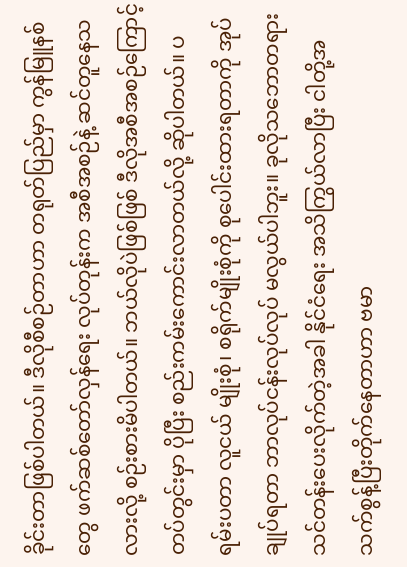ခိုင်းတာဖြစ်ပါတယ်။ ဒီလိုစီစဉ်တာဟာ တရုတ်ပြည်မှာ ကွန်မြူနစ်တွေ ဖက်ဆစ်တော်လှန်ရေး လုပ်တုန်းက အစီအစဉ်နဲ့ ဆင်တူနေသလားလို့ စဉ်းစားမိပါတယ်။ ဘယ်လိုပဲဖြစ်ဖြစ် ဒီလိုအစီအစဉ်ကြောင့် တပ်တွင်းမှာ ပိုပြီး စည်းကမ်းကောင်းလာတယ်လို့ ဆိုပါတယ်။ ပရမ်းပတာ လူငယ် မျိုးစုံ၊ စရိုက်မျိုးစုံကို စုပေါင်းထားရတာကို အုပ်ချုပ်ရတာ ဘာလုပ်ငန်းလုပ်လုပ် မလွယ်ပါဘူး။ ခုလိုသဘောတရား သင်တန်းပေးလိုက်တဲ့အခါ နိုင်ငံရေး အသိကြွယ်လာပြီး ငါတို့အသက်စွန့်ပြီးတိုက်နေတာဟာ ဗမာ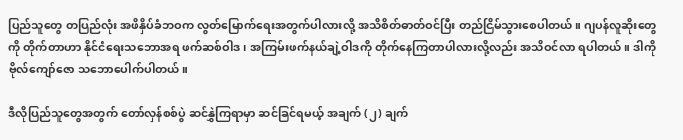ပြည်သူတွေ တပြည်လုံး အဖိနှိပ်ခံဘဝက လွတ်မြောက်ရေးအတွက်ပါလားလို့ အသိစိတ်ဓာတ်ဝင်ပြီး တည်ငြိမ်သွားစေပါတယ်။ ဂျပန်လူဆိုးတွေကို တိုက်တာဟာ နိုင်ငံရေးသဘောအရ ဖက်ဆစ်ဝါဒ၊ အကြမ်းဖက်နယ်ချဲ့ဝါဒကို တိုက်နေကြတာပါလားလို့လည်း အသိဝင်လာ ရပါတယ်။ ဒါကို ဗိုလ်ကျော်ဇော သဘောပေါက်ပါတယ်။

ဒီလိုပြည်သူတွေအတွက် တော်လှန်စစ်ပွဲ ဆင်နွှဲကြရာမှာ ဆင်ခြင်ရမယ့် အချက် (၂) ချက်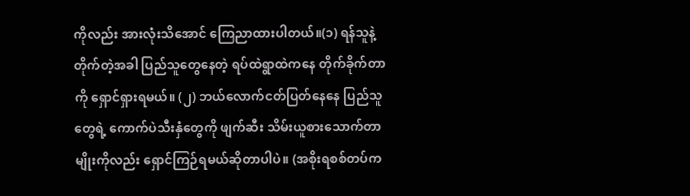ကိုလည်း အားလုံးသိအောင် ကြေညာထားပါတယ်။(၁) ရန်သူနဲ့တိုက်တဲ့အခါ ပြည်သူတွေနေတဲ့ ရပ်ထဲရွာထဲကနေ တိုက်ခိုက်တာကို ရှောင်ရှားရမယ်။ (၂) ဘယ်လောက်ငတ်ပြတ်နေနေ ပြည်သူတွေရဲ့ ကောက်ပဲသီးနှံတွေကို ဖျက်ဆီး သိမ်းယူစားသောက်တာမျိုးကိုလည်း ရှောင်ကြဉ်ရမယ်ဆိုတာပါပဲ။ (အစိုးရစစ်တပ်က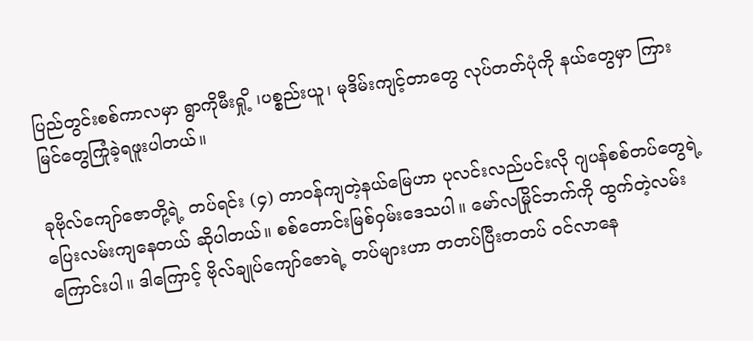ပြည်တွင်းစစ်ကာလမှာ ရွာကိုမီးရှို့ ၊ပစ္စည်းယူ၊ မုဒိမ်းကျင့်တာတွေ လုပ်တတ်ပုံကို နယ်တွေမှာ ကြားမြင်တွေကြုံခဲ့ရဖူးပါတယ်။

ခုဗိုလ်ကျော်ဇောတို့ရဲ့ တပ်ရင်း (၄) တာဝန်ကျတဲ့နယ်မြေဟာ ပုလင်းလည်ပင်းလို ဂျပန်စစ်တပ်တွေရဲ့ ပြေးလမ်းကျနေတယ် ဆိုပါတယ်။ စစ်တောင်းမြစ်ဝှမ်းဒေသပါ။ မော်လမြိုင်ဘက်ကို ထွက်တဲ့လမ်းကြောင်းပါ။ ဒါကြောင့် ဗိုလ်ချုပ်ကျော်ဇောရဲ့ တပ်များဟာ တတပ်ပြီးတတပ် ဝင်လာနေ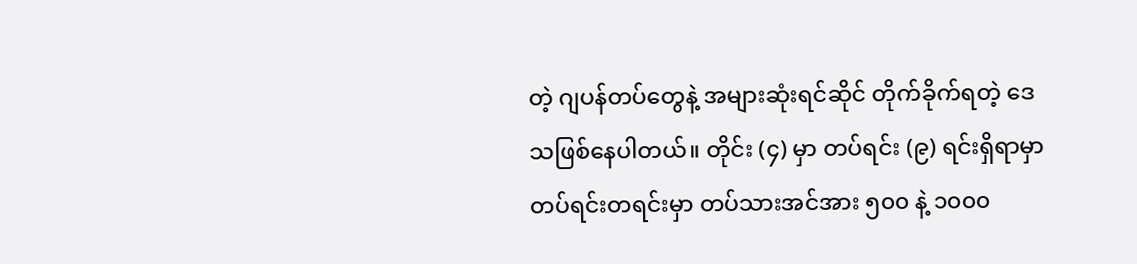တဲ့ ဂျပန်တပ်တွေနဲ့ အများဆုံးရင်ဆိုင် တိုက်ခိုက်ရတဲ့ ဒေသဖြစ်နေပါတယ်။ တိုင်း (၄) မှာ တပ်ရင်း (၉) ရင်းရှိရာမှာ တပ်ရင်းတရင်းမှာ တပ်သားအင်အား ၅၀၀ နဲ့ ၁၀၀၀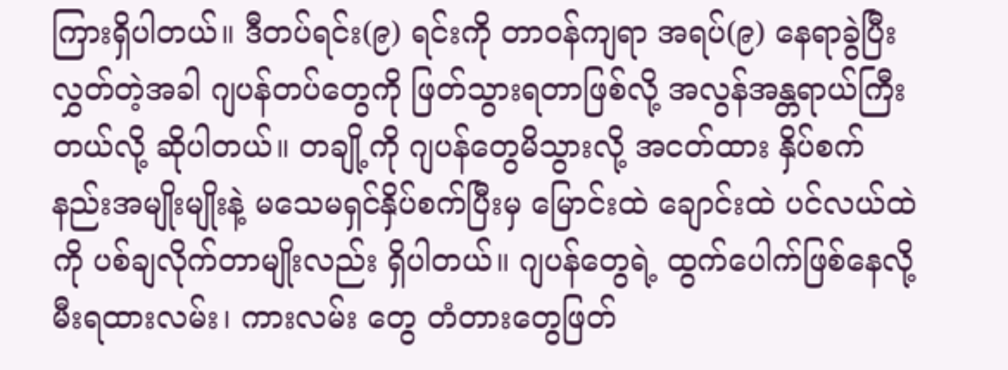ကြားရှိပါတယ်။ ဒီတပ်ရင်း(၉) ရင်းကို တာဝန်ကျရာ အရပ်(၉) နေရာခွဲပြီးလွှတ်တဲ့အခါ ဂျပန်တပ်တွေကို ဖြတ်သွားရတာဖြစ်လို့ အလွန်အန္တရာယ်ကြီး တယ်လို့ ဆိုပါတယ်။ တချို့ကို ဂျပန်တွေမိသွားလို့ အငတ်ထား နှိပ်စက်နည်းအမျိုးမျိုးနဲ့ မသေမရှင်နှိပ်စက်ပြီးမှ မြောင်းထဲ ချောင်းထဲ ပင်လယ်ထဲကို ပစ်ချလိုက်တာမျိုးလည်း ရှိပါတယ်။ ဂျပန်တွေရဲ့ ထွက်ပေါက်ဖြစ်နေလို့ မီးရထားလမ်း၊ ကားလမ်း တွေ တံတားတွေဖြတ်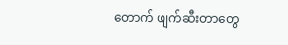တောက် ဖျက်ဆီးတာတွေ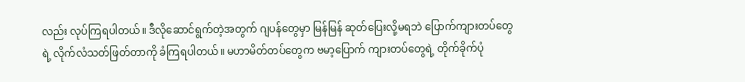လည်း လုပ်ကြရပါတယ်။ ဒီလိုဆောင်ရွက်တဲ့အတွက် ဂျပန်တွေမှာ မြန်မြန် ဆုတ်ပြေးလို့မရဘဲ ပြောက်ကျားတပ်တွေရဲ့ လိုက်လံသတ်ဖြတ်တာကို ခံကြရပါတယ်။ မဟာမိတ်တပ်တွေက ဗမာ့ပြောက် ကျားတပ်တွေရဲ့ တိုက်ခိုက်ပုံ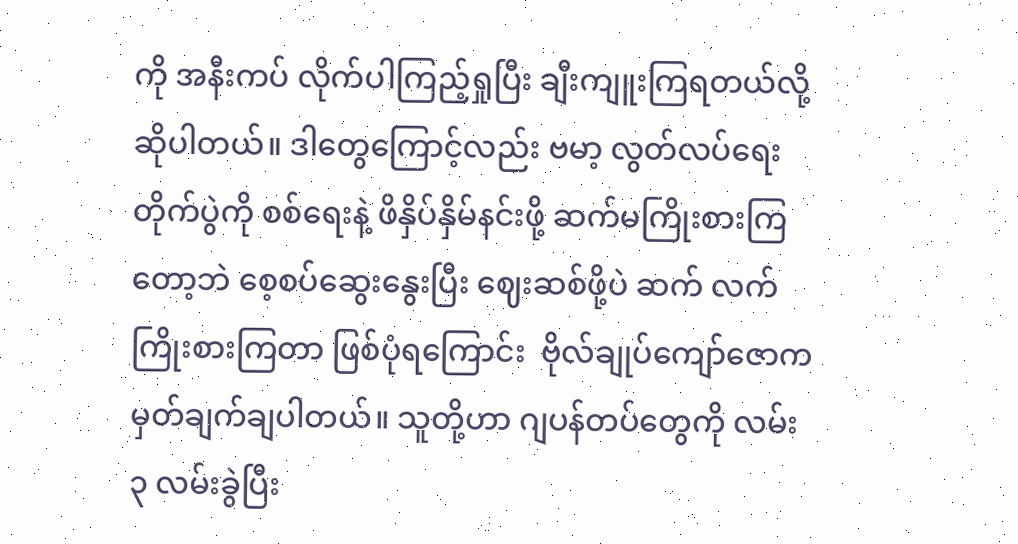ကို အနီးကပ် လိုက်ပါကြည့်ရှုပြီး ချီးကျူးကြရတယ်လို့ ဆိုပါတယ်။ ဒါတွေကြောင့်လည်း ဗမာ့ လွတ်လပ်ရေးတိုက်ပွဲကို စစ်ရေးနဲ့ ဖိနှိပ်နှိမ်နင်းဖို့ ဆက်မကြိုးစားကြတော့ဘဲ စေ့စပ်ဆွေးနွေးပြီး ဈေးဆစ်ဖို့ပဲ ဆက် လက်ကြိုးစားကြတာ ဖြစ်ပုံရကြောင်း  ဗိုလ်ချုပ်ကျော်ဇောက မှတ်ချက်ချပါတယ်။ သူတို့ဟာ ဂျပန်တပ်တွေကို လမ်း ၃ လမ်းခွဲပြီး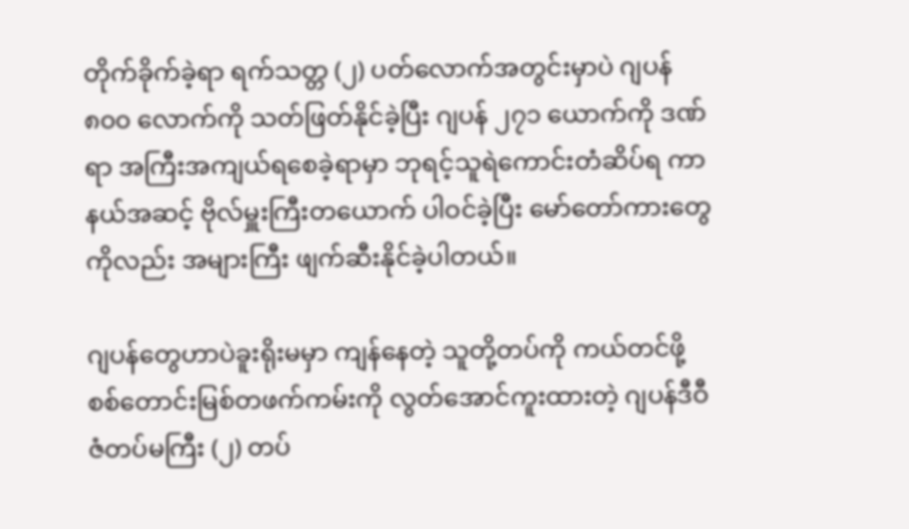တိုက်ခိုက်ခဲ့ရာ ရက်သတ္တ (၂) ပတ်လောက်အတွင်းမှာပဲ ဂျပန် ၈၀၀ လောက်ကို သတ်ဖြတ်နိုင်ခဲ့ပြီး ဂျပန် ၂၇၁ ယောက်ကို ဒဏ်ရာ အကြီးအကျယ်ရစေခဲ့ရာမှာ ဘုရင့်သူရဲကောင်းတံဆိပ်ရ ကာနယ်အဆင့် ဗိုလ်မှူးကြီးတယောက် ပါဝင်ခဲ့ပြီး မော်တော်ကားတွေကိုလည်း အများကြီး ဖျက်ဆီးနိုင်ခဲ့ပါတယ်။

ဂျပန်တွေဟာပဲခူးရိုးမမှာ ကျန်နေတဲ့ သူတို့တပ်ကို ကယ်တင်ဖို့ စစ်တောင်းမြစ်တဖက်ကမ်းကို လွတ်အောင်ကူးထားတဲ့ ဂျပန်ဒီဝီဇံတပ်မကြီး (၂) တပ်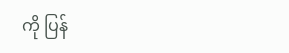ကို ပြန်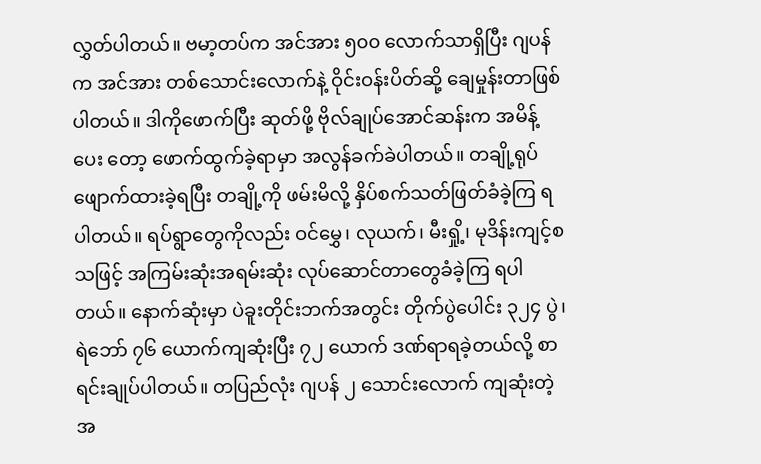လွှတ်ပါတယ်။ ဗမာ့တပ်က အင်အား ၅၀၀ လောက်သာရှိပြီး ဂျပန်က အင်အား တစ်သောင်းလောက်နဲ့ ဝိုင်းဝန်းပိတ်ဆို့ ချေမှုန်းတာဖြစ်ပါတယ်။ ဒါကိုဖောက်ပြီး ဆုတ်ဖို့ ဗိုလ်ချုပ်အောင်ဆန်းက အမိန့်ပေး တော့ ဖောက်ထွက်ခဲ့ရာမှာ အလွန်ခက်ခဲပါတယ်။ တချို့ရုပ်ဖျောက်ထားခဲ့ရပြီး တချို့ကို ဖမ်းမိလို့ နှိပ်စက်သတ်ဖြတ်ခံခဲ့ကြ ရပါတယ်။ ရပ်ရွာတွေကိုလည်း ဝင်မွှေ၊ လုယက်၊ မီးရှို့၊ မုဒိန်းကျင့်စသဖြင့် အကြမ်းဆုံးအရမ်းဆုံး လုပ်ဆောင်တာတွေခံခဲ့ကြ ရပါတယ်။ နောက်ဆုံးမှာ ပဲခူးတိုင်းဘက်အတွင်း တိုက်ပွဲပေါင်း ၃၂၄ ပွဲ၊ ရဲဘော် ၇၆ ယောက်ကျဆုံးပြီး ၇၂ ယောက် ဒဏ်ရာရခဲ့တယ်လို့ စာရင်းချုပ်ပါတယ်။ တပြည်လုံး ဂျပန် ၂ သောင်းလောက် ကျဆုံးတဲ့အ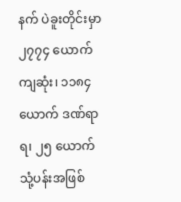နက် ပဲခူးတိုင်းမှာ ၂၇၇၄ ယောက်ကျဆုံး၊ ၁၁၈၄ ယောက် ဒဏ်ရာရ၊ ၂၅ ယောက် သုံ့ပန်းအဖြစ်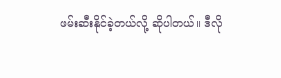ဖမ်းဆီးနိုင်ခဲ့တယ်လို့ ဆိုပါတယ်။ ဒီလို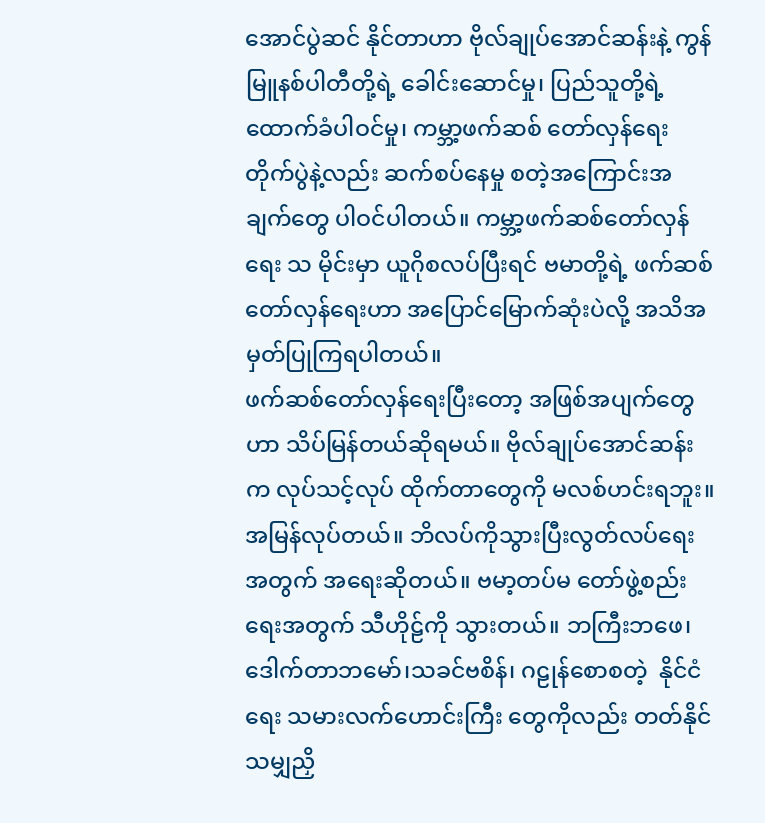အောင်ပွဲဆင် နိုင်တာဟာ ဗိုလ်ချုပ်အောင်ဆန်းနဲ့ ကွန်မြူနစ်ပါတီတို့ရဲ့ ခေါင်းဆောင်မှု၊ ပြည်သူတို့ရဲ့ ထောက်ခံပါဝင်မှု၊ ကမ္ဘာ့ဖက်ဆစ် တော်လှန်ရေးတိုက်ပွဲနဲ့လည်း ဆက်စပ်နေမှု စတဲ့အကြောင်းအချက်တွေ ပါဝင်ပါတယ်။ ကမ္ဘာ့ဖက်ဆစ်တော်လှန်ရေး သ မိုင်းမှာ ယူဂိုစလပ်ပြီးရင် ဗမာတို့ရဲ့ ဖက်ဆစ်တော်လှန်ရေးဟာ အပြောင်မြောက်ဆုံးပဲလို့ အသိအမှတ်ပြုကြရပါတယ်။
ဖက်ဆစ်တော်လှန်ရေးပြီးတော့ အဖြစ်အပျက်တွေဟာ သိပ်မြန်တယ်ဆိုရမယ်။ ဗိုလ်ချုပ်အောင်ဆန်းက လုပ်သင့်လုပ် ထိုက်တာတွေကို မလစ်ဟင်းရဘူး။ အမြန်လုပ်တယ်။ ဘိလပ်ကိုသွားပြီးလွတ်လပ်ရေးအတွက် အရေးဆိုတယ်။ ဗမာ့တပ်မ တော်ဖွဲ့စည်းရေးအတွက် သီဟိုဠ်ကို သွားတယ်။ ဘကြီးဘဖေ၊ ဒေါက်တာဘမော်၊သခင်ဗစိန်၊ ဂဠုန်စောစတဲ့  နိုင်ငံရေး သမားလက်ဟောင်းကြီး တွေကိုလည်း တတ်နိုင်သမျှညှိ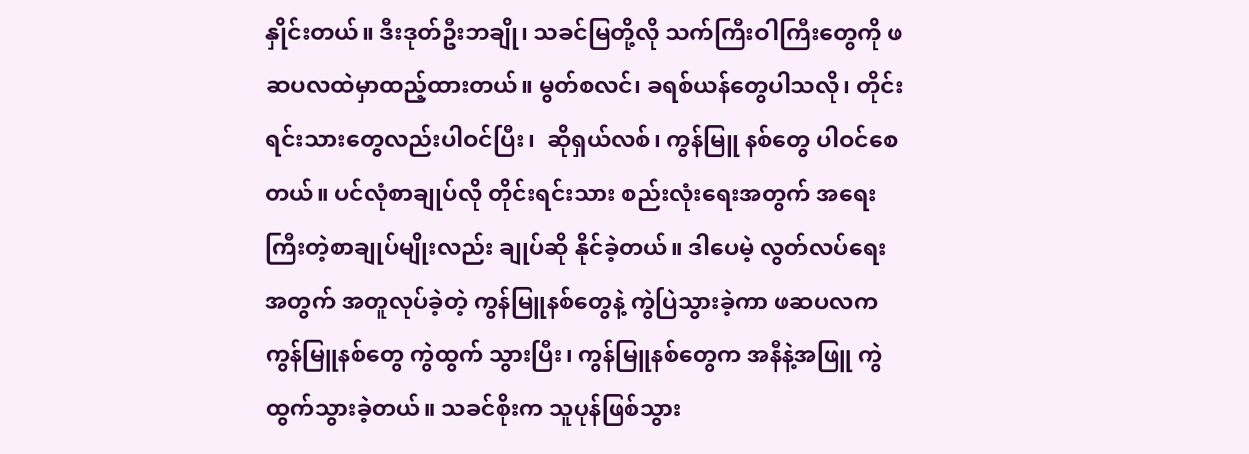နှိုင်းတယ်။ ဒီးဒုတ်ဦးဘချို၊ သခင်မြတို့လို သက်ကြီးဝါကြီးတွေကို ဖဆပလထဲမှာထည့်ထားတယ်။ မွတ်စလင်၊ ခရစ်ယန်တွေပါသလို၊ တိုင်းရင်းသားတွေလည်းပါဝင်ပြီး၊  ဆိုရှယ်လစ်၊ ကွန်မြူ နစ်တွေ ပါဝင်စေတယ်။ ပင်လုံစာချုပ်လို တိုင်းရင်းသား စည်းလုံးရေးအတွက် အရေးကြီးတဲ့စာချုပ်မျိုးလည်း ချုပ်ဆို နိုင်ခဲ့တယ်။ ဒါပေမဲ့ လွတ်လပ်ရေးအတွက် အတူလုပ်ခဲ့တဲ့ ကွန်မြူနစ်တွေနဲ့ ကွဲပြဲသွားခဲ့ကာ ဖဆပလက ကွန်မြူနစ်တွေ ကွဲထွက် သွားပြီး၊ ကွန်မြူနစ်တွေက အနီနဲ့အဖြူ ကွဲထွက်သွားခဲ့တယ်။ သခင်စိုးက သူပုန်ဖြစ်သွား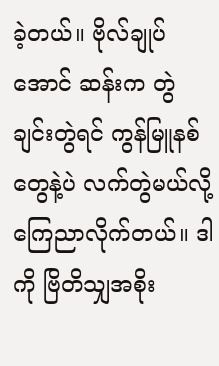ခဲ့တယ်။ ဗိုလ်ချုပ် အောင် ဆန်းက တွဲချင်းတွဲရင် ကွန်မြူနစ်တွေနဲ့ပဲ လက်တွဲမယ်လို့ ကြေညာလိုက်တယ်။ ဒါကို ဗြိတိသျှအစိုး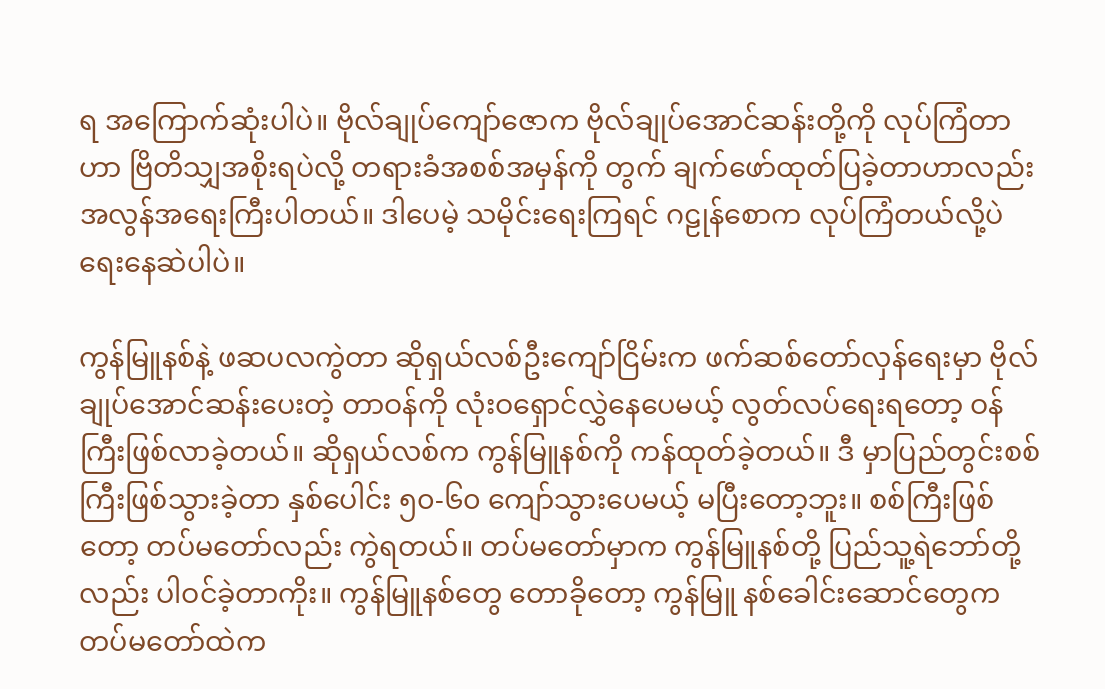ရ အကြောက်ဆုံးပါပဲ။ ဗိုလ်ချုပ်ကျော်ဇောက ဗိုလ်ချုပ်အောင်ဆန်းတို့ကို လုပ်ကြံတာဟာ ဗြိတိသျှအစိုးရပဲလို့ တရားခံအစစ်အမှန်ကို တွက် ချက်ဖော်ထုတ်ပြခဲ့တာဟာလည်း အလွန်အရေးကြီးပါတယ်။ ဒါပေမဲ့ သမိုင်းရေးကြရင် ဂဠုန်စောက လုပ်ကြံတယ်လို့ပဲ ရေးနေဆဲပါပဲ။

ကွန်မြူနစ်နဲ့ ဖဆပလကွဲတာ ဆိုရှယ်လစ်ဦးကျော်ငြိမ်းက ဖက်ဆစ်တော်လှန်ရေးမှာ ဗိုလ်ချုပ်အောင်ဆန်းပေးတဲ့ တာဝန်ကို လုံးဝရှောင်လွှဲနေပေမယ့် လွတ်လပ်ရေးရတော့ ဝန်ကြီးဖြစ်လာခဲ့တယ်။ ဆိုရှယ်လစ်က ကွန်မြူနစ်ကို ကန်ထုတ်ခဲ့တယ်။ ဒီ မှာပြည်တွင်းစစ်ကြီးဖြစ်သွားခဲ့တာ နှစ်ပေါင်း ၅၀-၆၀ ကျော်သွားပေမယ့် မပြီးတော့ဘူး။ စစ်ကြီးဖြစ်တော့ တပ်မတော်လည်း ကွဲရတယ်။ တပ်မတော်မှာက ကွန်မြူနစ်တို့ ပြည်သူ့ရဲဘော်တို့လည်း ပါဝင်ခဲ့တာကိုး။ ကွန်မြူနစ်တွေ တောခိုတော့ ကွန်မြူ နစ်ခေါင်းဆောင်တွေက တပ်မတော်ထဲက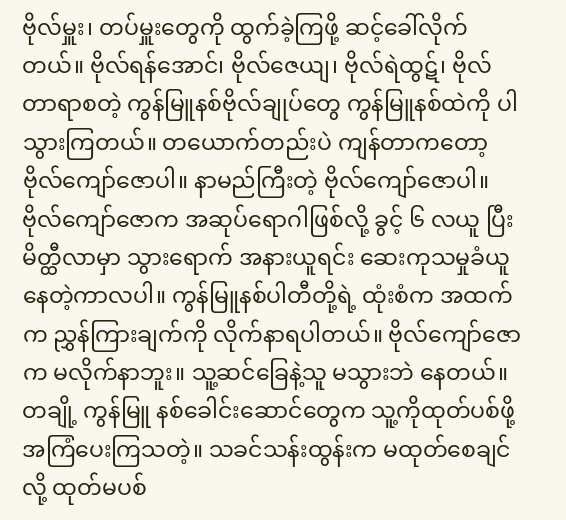ဗိုလ်မှူး၊ တပ်မှူးတွေကို ထွက်ခဲ့ကြဖို့ ဆင့်ခေါ်လိုက်တယ်။ ဗိုလ်ရန်အောင်၊ ဗိုလ်ဇေယျ၊ ဗိုလ်ရဲထွဋ်၊ ဗိုလ်တာရာစတဲ့ ကွန်မြူနစ်ဗိုလ်ချုပ်တွေ ကွန်မြူနစ်ထဲကို ပါသွားကြတယ်။ တယောက်တည်းပဲ ကျန်တာကတော့ ဗိုလ်ကျော်ဇောပါ။ နာမည်ကြီးတဲ့ ဗိုလ်ကျော်ဇောပါ။ ဗိုလ်ကျော်ဇောက အဆုပ်ရောဂါဖြစ်လို့ ခွင့် ၆ လယူ ပြီး မိတ္ထီလာမှာ သွားရောက် အနားယူရင်း ဆေးကုသမှုခံယူနေတဲ့ကာလပါ။ ကွန်မြူနစ်ပါတီတို့ရဲ့ ထုံးစံက အထက်က ညွှန်ကြားချက်ကို လိုက်နာရပါတယ်။ ဗိုလ်ကျော်ဇောက မလိုက်နာဘူး။ သူ့ဆင်ခြေနဲ့သူ မသွားဘဲ နေတယ်။ တချို့ ကွန်မြူ နစ်ခေါင်းဆောင်တွေက သူ့ကိုထုတ်ပစ်ဖို့ အကြံပေးကြသတဲ့။ သခင်သန်းထွန်းက မထုတ်စေချင်လို့ ထုတ်မပစ်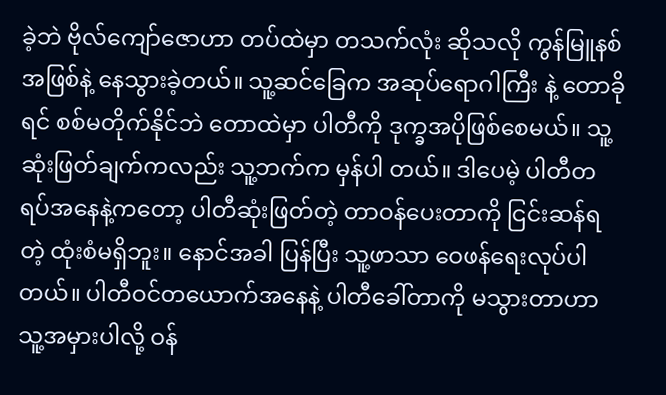ခဲ့ဘဲ ဗိုလ်ကျော်ဇောဟာ တပ်ထဲမှာ တသက်လုံး ဆိုသလို ကွန်မြူနစ်အဖြစ်နဲ့ နေသွားခဲ့တယ်။ သူ့ဆင်ခြေက အဆုပ်ရောဂါကြီး နဲ့ တောခိုရင် စစ်မတိုက်နိုင်ဘဲ တောထဲမှာ ပါတီကို ဒုက္ခအပိုဖြစ်စေမယ်။ သူ့ဆုံးဖြတ်ချက်ကလည်း သူ့ဘက်က မှန်ပါ တယ်။ ဒါပေမဲ့ ပါတီတရပ်အနေနဲ့ကတော့ ပါတီဆုံးဖြတ်တဲ့ တာဝန်ပေးတာကို ငြင်းဆန်ရတဲ့ ထုံးစံမရှိဘူး။ နောင်အခါ ပြန်ပြီး သူ့ဖာသာ ဝေဖန်ရေးလုပ်ပါတယ်။ ပါတီဝင်တယောက်အနေနဲ့ ပါတီခေါ်တာကို မသွားတာဟာ သူ့အမှားပါလို့ ဝန်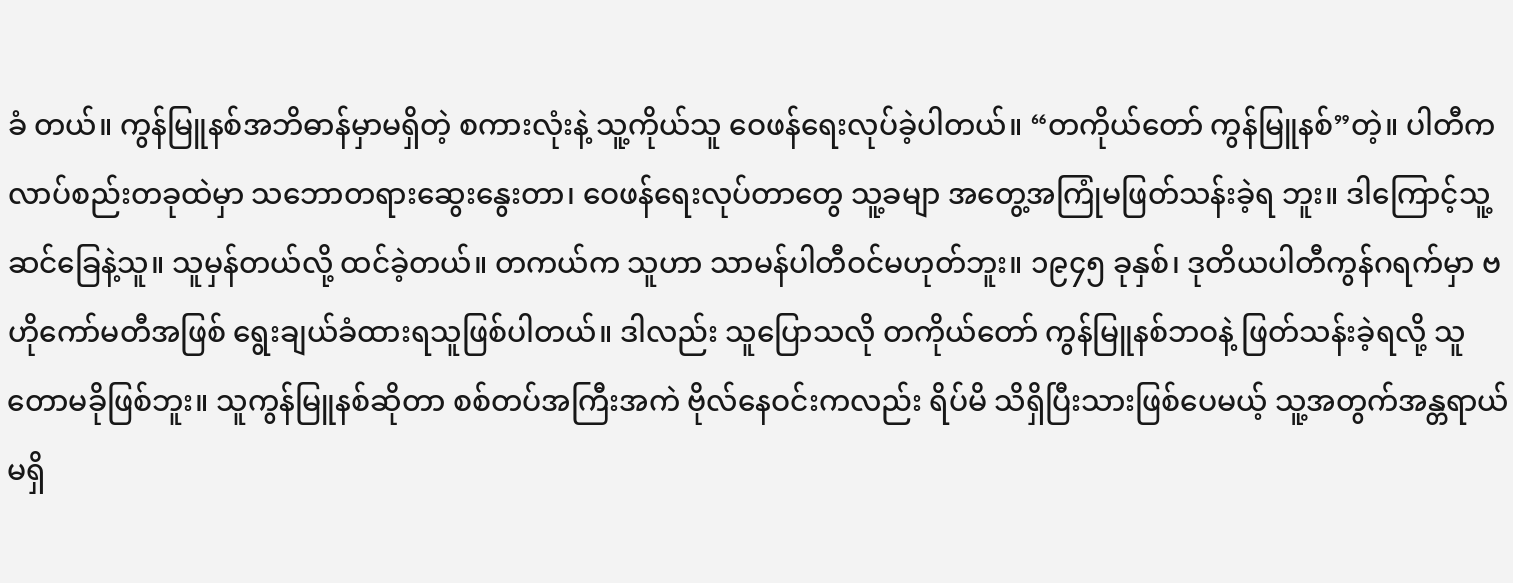ခံ တယ်။ ကွန်မြူနစ်အဘိဓာန်မှာမရှိတဲ့ စကားလုံးနဲ့ သူ့ကိုယ်သူ ဝေဖန်ရေးလုပ်ခဲ့ပါတယ်။ “တကိုယ်တော် ကွန်မြူနစ်”တဲ့။ ပါတီကလာပ်စည်းတခုထဲမှာ သဘောတရားဆွေးနွေးတာ၊ ဝေဖန်ရေးလုပ်တာတွေ သူ့ခမျာ အတွေ့အကြုံမဖြတ်သန်းခဲ့ရ ဘူး။ ဒါကြောင့်သူ့ဆင်ခြေနဲ့သူ။ သူမှန်တယ်လို့ ထင်ခဲ့တယ်။ တကယ်က သူဟာ သာမန်ပါတီဝင်မဟုတ်ဘူး။ ၁၉၄၅ ခုနှစ်၊ ဒုတိယပါတီကွန်ဂရက်မှာ ဗဟိုကော်မတီအဖြစ် ရွေးချယ်ခံထားရသူဖြစ်ပါတယ်။ ဒါလည်း သူပြောသလို တကိုယ်တော် ကွန်မြူနစ်ဘဝနဲ့ ဖြတ်သန်းခဲ့ရလို့ သူတောမခိုဖြစ်ဘူး။ သူကွန်မြူနစ်ဆိုတာ စစ်တပ်အကြီးအကဲ ဗိုလ်နေဝင်းကလည်း ရိပ်မိ သိရှိပြီးသားဖြစ်ပေမယ့် သူ့အတွက်အန္တရာယ်မရှိ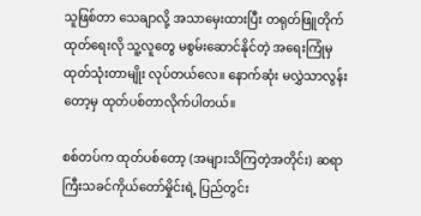သူဖြစ်တာ သေချာလို့ အသာမှေးထားပြီး တရုတ်ဖြူတိုက်ထုတ်ရေးလို သူ့လူတွေ မစွမ်းဆောင်နိုင်တဲ့ အရေးကြုံမှ ထုတ်သုံးတာမျိုး လုပ်တယ်လေ။ နောက်ဆုံး မလွှဲသာလွန်းတော့မှ ထုတ်ပစ်တာလိုက်ပါတယ်။

စစ်တပ်က ထုတ်ပစ်တော့ (အများသိကြတဲ့အတိုင်း) ဆရာကြီးသခင်ကိုယ်တော်မှိုင်းရဲ့ ပြည်တွင်း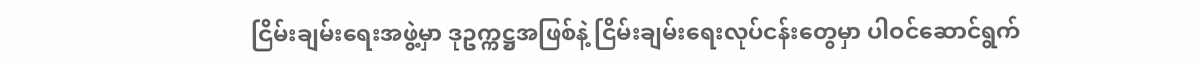ငြိမ်းချမ်းရေးအဖွဲ့မှာ ဒုဥက္ကဋ္ဌအဖြစ်နဲ့ ငြိမ်းချမ်းရေးလုပ်ငန်းတွေမှာ ပါဝင်ဆောင်ရွက်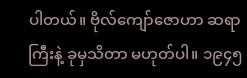ပါတယ်။ ဗိုလ်ကျော်ဇောဟာ ဆရာကြီးနဲ့ ခုမှသိတာ မဟုတ်ပါ။ ၁၉၄၅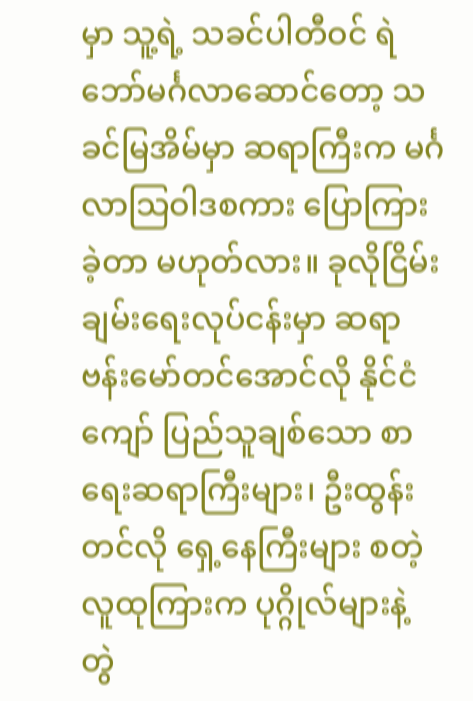မှာ သူ့ရဲ့ သခင်ပါတီဝင် ရဲဘော်မင်္ဂလာဆောင်တော့ သခင်မြအိမ်မှာ ဆရာကြီးက မင်္ဂလာသြဝါဒစကား ပြောကြားခဲ့တာ မဟုတ်လား။ ခုလိုငြိမ်းချမ်းရေးလုပ်ငန်းမှာ ဆရာဗန်းမော်တင်အောင်လို နိုင်ငံကျော် ပြည်သူချစ်သော စာရေးဆရာကြီးများ၊ ဦးထွန်းတင်လို ရှေ့နေကြီးများ စတဲ့လူထုကြားက ပုဂ္ဂိုလ်များနဲ့ တွဲ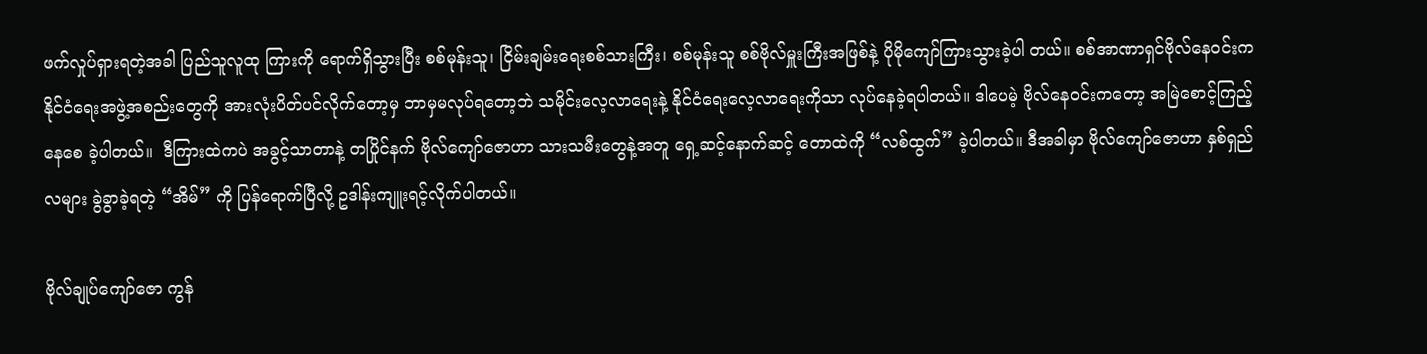ဖက်လှုပ်ရှားရတဲ့အခါ ပြည်သူလူထု ကြားကို ရောက်ရှိသွားပြီး စစ်မုန်းသူ၊ ငြိမ်းချမ်းရေးစစ်သားကြီး၊ စစ်မုန်းသူ စစ်ဗိုလ်မှူးကြီးအဖြစ်နဲ့ ပိုမိုကျော်ကြားသွားခဲ့ပါ တယ်။ စစ်အာဏာရှင်ဗိုလ်နေဝင်းက နိုင်ငံရေးအဖွဲ့အစည်းတွေကို အားလုံးပိတ်ပင်လိုက်တော့မှ ဘာမှမလုပ်ရတော့ဘဲ သမိုင်းလေ့လာရေးနဲ့ နိုင်ငံရေးလေ့လာရေးကိုသာ လုပ်နေခဲ့ရပါတယ်။ ဒါပေမဲ့ ဗိုလ်နေဝင်းကတော့ အမြဲစောင့်ကြည့်နေစေ ခဲ့ပါတယ်။  ဒီကြားထဲကပဲ အခွင့်သာတာနဲ့ တပြိုင်နက် ဗိုလ်ကျော်ဇောဟာ သားသမီးတွေနဲ့အတူ ရှေ့ဆင့်နောက်ဆင့် တောထဲကို “လစ်ထွက်” ခဲ့ပါတယ်။ ဒီအခါမှာ ဗိုလ်ကျော်ဇောဟာ နှစ်ရှည်လများ ခွဲခွာခဲ့ရတဲ့ “အိမ်” ကို ပြန်ရောက်ပြီလို့ ဥဒါန်းကျူးရင့်လိုက်ပါတယ်။

ဗိုလ်ချုပ်ကျော်ဇော ကွန်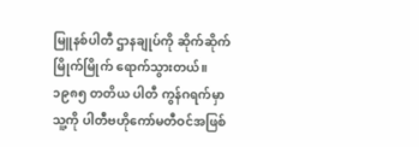မြူနစ်ပါတီ ဌာနချုပ်ကို ဆိုက်ဆိုက်မြိုက်မြိုက် ရောက်သွားတယ်။ ၁၉၈၅ တတိယ ပါတီ ကွန်ဂရက်မှာ သူ့ကို ပါတီဗဟိုကော်မတီဝင်အဖြစ်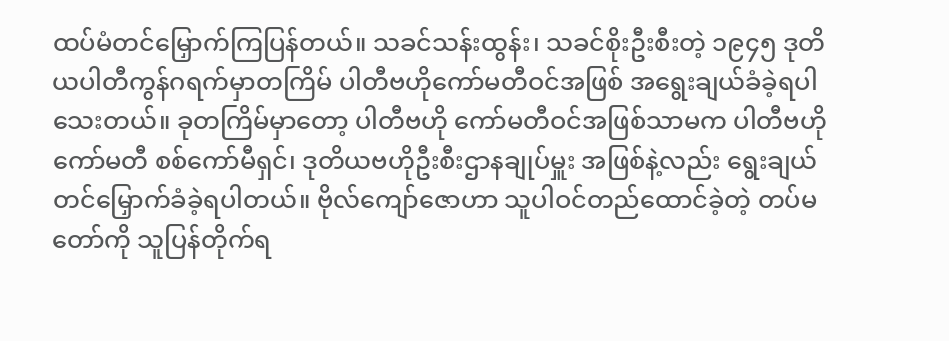ထပ်မံတင်မြှောက်ကြပြန်တယ်။ သခင်သန်းထွန်း၊ သခင်စိုးဦးစီးတဲ့ ၁၉၄၅ ဒုတိယပါတီကွန်ဂရက်မှာတကြိမ် ပါတီဗဟိုကော်မတီဝင်အဖြစ် အရွေးချယ်ခံခဲ့ရပါသေးတယ်။ ခုတကြိမ်မှာတော့ ပါတီဗဟို ကော်မတီဝင်အဖြစ်သာမက ပါတီဗဟိုကော်မတီ စစ်ကော်မီရှင်၊ ဒုတိယဗဟိုဦးစီးဌာနချုပ်မှူး အဖြစ်နဲ့လည်း ရွေးချယ်တင်မြှောက်ခံခဲ့ရပါတယ်။ ဗိုလ်ကျော်ဇောဟာ သူပါဝင်တည်ထောင်ခဲ့တဲ့ တပ်မတော်ကို သူပြန်တိုက်ရ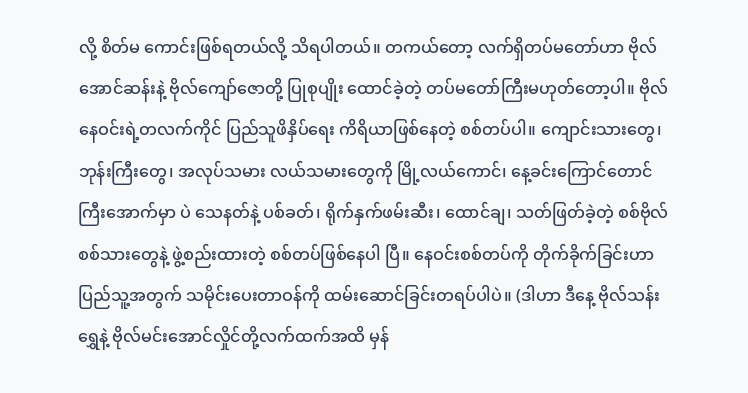လို့ စိတ်မ ကောင်းဖြစ်ရတယ်လို့ သိရပါတယ်။ တကယ်တော့ လက်ရှိတပ်မတော်ဟာ ဗိုလ်အောင်ဆန်းနဲ့ ဗိုလ်ကျော်ဇောတို့ ပြုစုပျိုး ထောင်ခဲ့တဲ့ တပ်မတော်ကြီးမဟုတ်တော့ပါ။ ဗိုလ်နေဝင်းရဲ့တလက်ကိုင် ပြည်သူဖိနှိပ်ရေး ကိရိယာဖြစ်နေတဲ့ စစ်တပ်ပါ။ ကျောင်းသားတွေ၊ ဘုန်းကြီးတွေ၊ အလုပ်သမား လယ်သမားတွေကို မြို့လယ်ကောင်၊ နေ့ခင်းကြောင်တောင်ကြီးအောက်မှာ ပဲ သေနတ်နဲ့ ပစ်ခတ်၊ ရိုက်နှက်ဖမ်းဆီး၊ ထောင်ချ၊ သတ်ဖြတ်ခဲ့တဲ့ စစ်ဗိုလ်စစ်သားတွေနဲ့ ဖွဲ့စည်းထားတဲ့ စစ်တပ်ဖြစ်နေပါ ပြီ။ နေဝင်းစစ်တပ်ကို တိုက်ခိုက်ခြင်းဟာ ပြည်သူ့အတွက် သမိုင်းပေးတာဝန်ကို ထမ်းဆောင်ခြင်းတရပ်ပါပဲ။ (ဒါဟာ ဒီနေ့ ဗိုလ်သန်းရွှေနဲ့ ဗိုလ်မင်းအောင်လှိုင်တို့လက်ထက်အထိ မှန်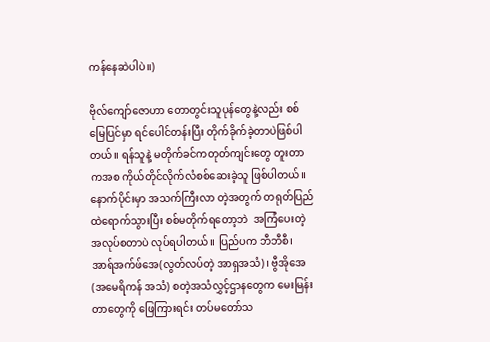ကန်နေဆဲပါပဲ။)

ဗိုလ်ကျော်ဇောဟာ တောတွင်းသူပုန်တွေနဲ့လည်း စစ်မြေပြင်မှာ ရင်ပေါင်တန်းပြီး တိုက်ခိုက်ခဲ့တာပဲဖြစ်ပါတယ်။ ရန်သူနဲ့ မတိုက်ခင်ကတုတ်ကျင်းတွေ တူးတာကအစ ကိုယ်တိုင်လိုက်လံစစ်ဆေးခဲ့သူ ဖြစ်ပါတယ်။ နောက်ပိုင်းမှာ အသက်ကြီးလာ တဲ့အတွက် တရုတ်ပြည်ထဲရောက်သွားပြီး စစ်မတိုက်ရတော့ဘဲ  အကြံပေးတဲ့အလုပ်စတာပဲ လုပ်ရပါတယ်။ ပြည်ပက ဘီဘီစီ၊ အာရ်အက်ဖ်အေ(လွတ်လပ်တဲ့ အာရှအသံ)၊ ဗွီအိုအေ (အမေရိကန် အသံ) စတဲ့အသံလွှင့်ဌာနတွေက မေးမြန်း တာတွေကို ဖြေကြားရင်း တပ်မတော်သ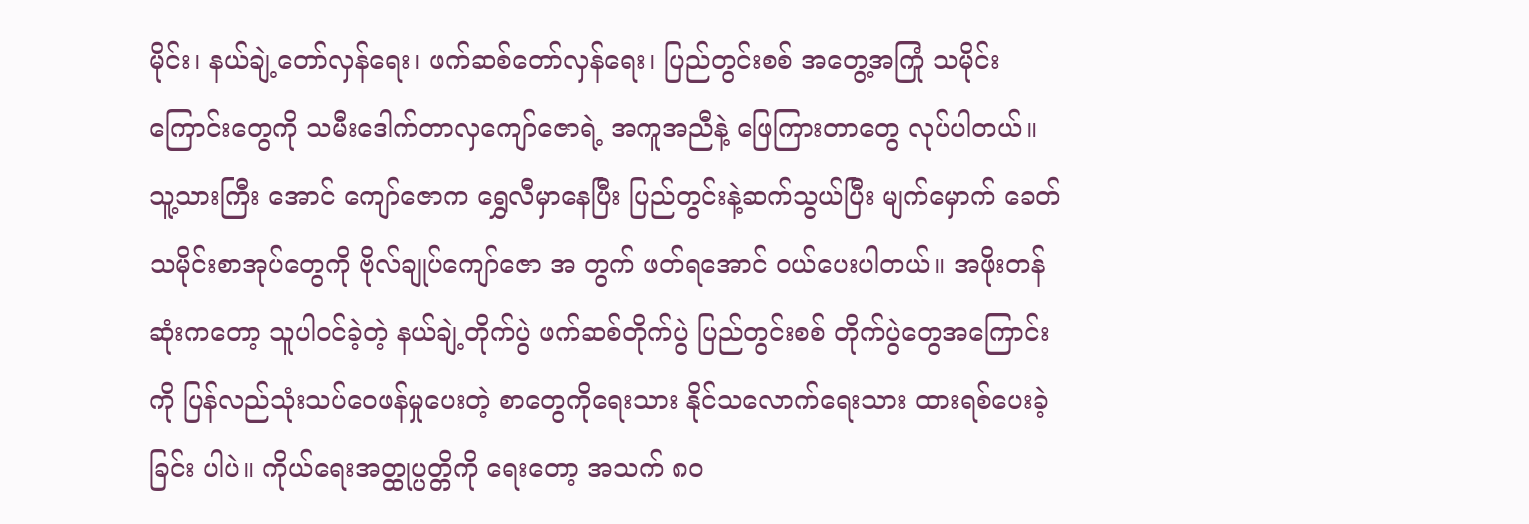မိုင်း၊ နယ်ချဲ့တော်လှန်ရေး၊ ဖက်ဆစ်တော်လှန်ရေး၊ ပြည်တွင်းစစ် အတွေ့အကြုံ သမိုင်းကြောင်းတွေကို သမီးဒေါက်တာလှကျော်ဇောရဲ့ အကူအညီနဲ့ ဖြေကြားတာတွေ လုပ်ပါတယ်။ သူ့သားကြီး အောင် ကျော်ဇောက ရွှေလီမှာနေပြီး ပြည်တွင်းနဲ့ဆက်သွယ်ပြီး မျက်မှောက် ခေတ်သမိုင်းစာအုပ်တွေကို ဗိုလ်ချုပ်ကျော်ဇော အ တွက် ဖတ်ရအောင် ဝယ်ပေးပါတယ်။ အဖိုးတန်ဆုံးကတော့ သူပါဝင်ခဲ့တဲ့ နယ်ချဲ့တိုက်ပွဲ ဖက်ဆစ်တိုက်ပွဲ ပြည်တွင်းစစ် တိုက်ပွဲတွေအကြောင်းကို ပြန်လည်သုံးသပ်ဝေဖန်မှုပေးတဲ့ စာတွေကိုရေးသား နိုင်သလောက်ရေးသား ထားရစ်ပေးခဲ့ခြင်း ပါပဲ။ ကိုယ်ရေးအတ္ထုပ္ပတ္တိကို ရေးတော့ အသက် ၈၀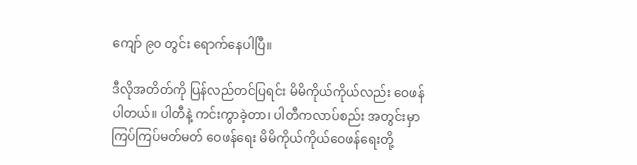ကျော် ၉၀ တွင်း ရောက်နေပါပြီ။

ဒီလိုအတိတ်ကို ပြန်လည်တင်ပြရင်း မိမိကိုယ်ကိုယ်လည်း ဝေဖန်ပါတယ်။ ပါတီနဲ့ ကင်းကွာခဲ့တာ၊ ပါတီကလာပ်စည်း အတွင်းမှာ ကြပ်ကြပ်မတ်မတ် ဝေဖန်ရေး မိမိကိုယ်ကိုယ်ဝေဖန်ရေးတို့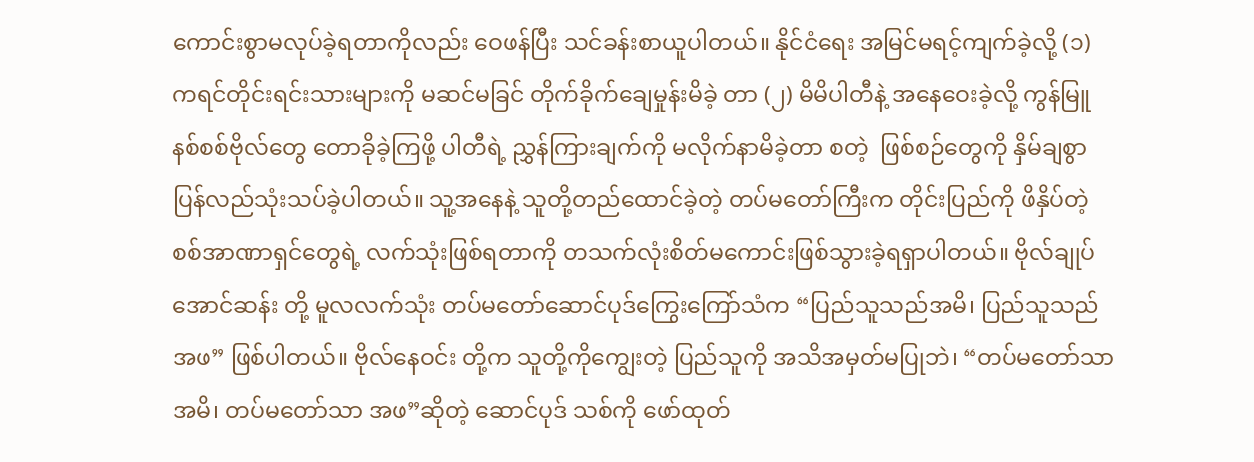ကောင်းစွာမလုပ်ခဲ့ရတာကိုလည်း ဝေဖန်ပြီး သင်ခန်းစာယူပါတယ်။ နိုင်ငံရေး အမြင်မရင့်ကျက်ခဲ့လို့ (၁) ကရင်တိုင်းရင်းသားများကို မဆင်မခြင် တိုက်ခိုက်ချေမှုန်းမိခဲ့ တာ (၂) မိမိပါတီနဲ့ အနေဝေးခဲ့လို့ ကွန်မြူနစ်စစ်ဗိုလ်တွေ တောခိုခဲ့ကြဖို့ ပါတီရဲ့ ညွှန်ကြားချက်ကို မလိုက်နာမိခဲ့တာ စတဲ့  ဖြစ်စဉ်တွေကို နှိမ်ချစွာပြန်လည်သုံးသပ်ခဲ့ပါတယ်။ သူ့အနေနဲ့ သူတို့တည်ထောင်ခဲ့တဲ့ တပ်မတော်ကြီးက တိုင်းပြည်ကို ဖိနှိပ်တဲ့ စစ်အာဏာရှင်တွေရဲ့ လက်သုံးဖြစ်ရတာကို တသက်လုံးစိတ်မကောင်းဖြစ်သွားခဲ့ရရှာပါတယ်။ ဗိုလ်ချုပ်အောင်ဆန်း တို့ မူလလက်သုံး တပ်မတော်ဆောင်ပုဒ်ကြွေးကြော်သံက “ပြည်သူသည်အမိ၊ ပြည်သူသည်အဖ” ဖြစ်ပါတယ်။ ဗိုလ်နေဝင်း တို့က သူတို့ကိုကျွေးတဲ့ ပြည်သူကို အသိအမှတ်မပြုဘဲ၊ “တပ်မတော်သာအမိ၊ တပ်မတော်သာ အဖ”ဆိုတဲ့ ဆောင်ပုဒ် သစ်ကို ဖော်ထုတ်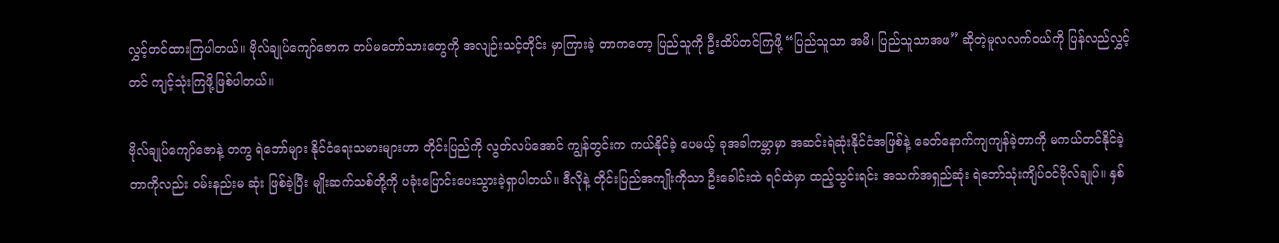လွှင့်တင်ထားကြပါတယ်။ ဗိုလ်ချုပ်ကျော်ဇောက တပ်မတော်သားတွေကို အလျဉ်းသင့်တိုင်း မှာကြားခဲ့ တာကတော့ ပြည်သူကို ဦးထိပ်တင်ကြဖို့ “ပြည်သူသာ အမိ၊ ပြည်သူသာအဖ” ဆိုတဲ့မူလလက်ဝယ်ကို ပြန်လည်လွှင့်တင် ကျင့်သုံးကြဖို့ဖြစ်ပါတယ်။

ဗိုလ်ချုပ်ကျော်ဇောနဲ့ တကွ ရဲဘော်များ နိုင်ငံရေးသမားများဟာ တိုင်းပြည်ကို လွတ်လပ်အောင် ကျွန်တွင်းက ကယ်နိုင်ခဲ့ ပေမယ့် ခုအခါကမ္ဘာမှာ အဆင်းရဲဆုံးနိုင်ငံအဖြစ်နဲ့ ခေတ်နောက်ကျကျန်ခဲ့တာကို မကယ်တင်နိုင်ခဲ့တာကိုလည်း ဝမ်းနည်းမ ဆုံး ဖြစ်ခဲ့ပြီး မျိုးဆက်သစ်တို့ကို ပခုံးပြောင်းပေးသွားခဲ့ရှာပါတယ်။ ဒီလိုနဲ့ တိုင်းပြည်အကျိုးကိုသာ ဦးခေါင်းထဲ ရင်ထဲမှာ ထည့်သွင်းရင်း အသက်အရှည်ဆုံး ရဲဘော်သုံးကျိပ်ဝင်ဗိုလ်ချုပ်။ နှစ်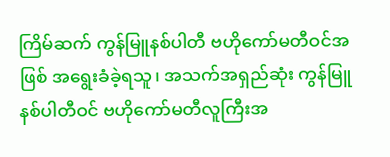ကြိမ်ဆက် ကွန်မြူနစ်ပါတီ ဗဟိုကော်မတီဝင်အဖြစ် အရွေးခံခဲ့ရသူ၊ အသက်အရှည်ဆုံး ကွန်မြူနစ်ပါတီဝင် ဗဟိုကော်မတီလူကြီးအ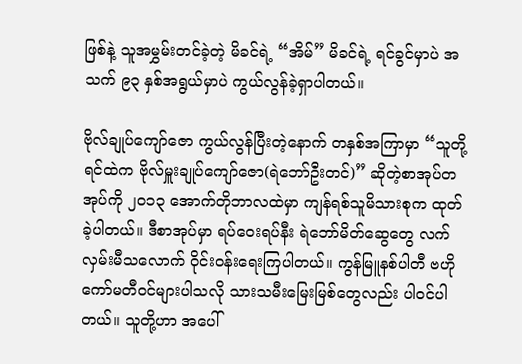ဖြစ်နဲ့ သူအမွှမ်းတင်ခဲ့တဲ့ မိခင်ရဲ့ “အိမ်” မိခင်ရဲ့ ရင်ခွင်မှာပဲ အသက် ၉၃ နှစ်အရွယ်မှာပဲ ကွယ်လွန်ခဲ့ရှာပါတယ်။

ဗိုလ်ချုပ်ကျော်ဇော ကွယ်လွန်ပြီးတဲ့နောက် တနှစ်အကြာမှာ “သူတို့ရင်ထဲက ဗိုလ်မှူးချုပ်ကျော်ဇော(ရဲဘော်ဦးတင်)” ဆိုတဲ့စာအုပ်တအုပ်ကို ၂၀၁၃ အောက်တိုဘာလထဲမှာ ကျန်ရစ်သူမိသားစုက ထုတ်ခဲ့ပါတယ်။ ဒီစာအုပ်မှာ ရပ်ဝေးရပ်နီး ရဲဘော်မိတ်ဆွေတွေ လက်လှမ်းမီသလောက် ဝိုင်းဝန်းရေးကြပါတယ်။ ကွန်မြူနစ်ပါတီ ဗဟိုကော်မတီဝင်များပါသလို သားသမီးမြေးမြစ်တွေလည်း ပါဝင်ပါတယ်။ သူတို့ဟာ အပေါ်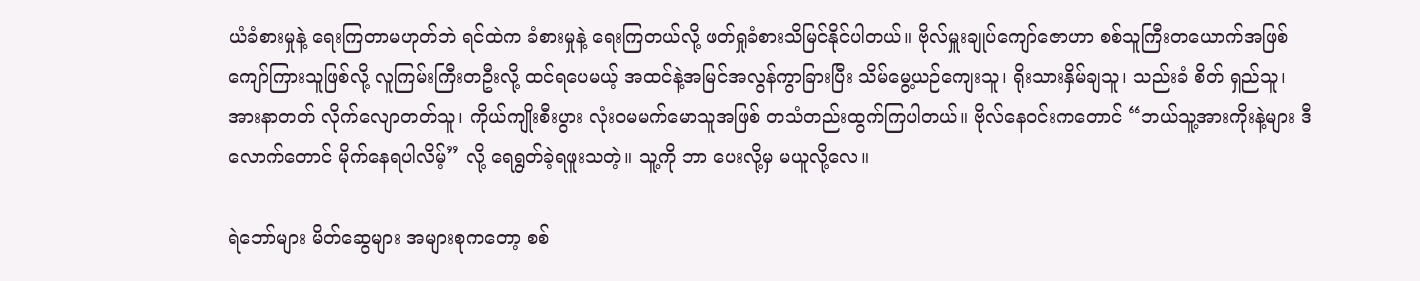ယံခံစားမှုနဲ့ ရေးကြတာမဟုတ်ဘဲ ရင်ထဲက ခံစားမှုနဲ့ ရေးကြတယ်လို့ ဖတ်ရှုခံစားသိမြင်နိုင်ပါတယ်။ ဗိုလ်မှူးချုပ်ကျော်ဇောဟာ စစ်သူကြီးတယောက်အဖြစ် ကျော်ကြားသူဖြစ်လို့ လူကြမ်းကြီးတဦးလို့ ထင်ရပေမယ့် အထင်နဲ့အမြင်အလွန်ကွာခြားပြီး သိမ်မွေ့ယဉ်ကျေးသူ၊ ရိုးသားနှိမ်ချသူ၊ သည်းခံ စိတ် ရှည်သူ၊ အားနာတတ် လိုက်လျောတတ်သူ၊ ကိုယ်ကျိုးစီးပွား လုံးဝမမက်မောသူအဖြစ် တသံတည်းထွက်ကြပါတယ်။ ဗိုလ်နေဝင်းကတောင် “ဘယ်သူ့အားကိုးနဲ့များ ဒီလောက်တောင် မိုက်နေရပါလိမ့်” လို့ ရေရွတ်ခဲ့ရဖူးသတဲ့။ သူ့ကို ဘာ ပေးလို့မှ မယူလို့လေ။

ရဲဘော်များ မိတ်ဆွေများ အများစုကတော့ စစ်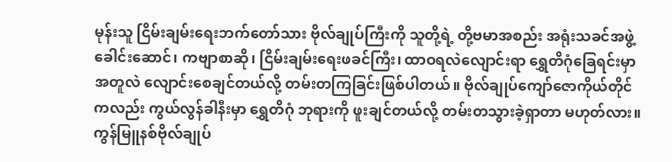မုန်းသူ ငြိမ်းချမ်းရေးဘက်တော်သား ဗိုလ်ချုပ်ကြီးကို သူတို့ရဲ့ တို့ဗမာအစည်း အရုံးသခင်အဖွဲ့ခေါင်းဆောင်၊ ကဗျာစာဆို၊ ငြိမ်းချမ်းရေးဖခင်ကြီး၊ ထာဝရလဲလျောင်းရာ ရွှေတိဂုံခြေရင်းမှာ အတူလဲ လျောင်းစေချင်တယ်လို့ တမ်းတကြခြင်းဖြစ်ပါတယ်။ ဗိုလ်ချုပ်ကျော်ဇောကိုယ်တိုင်ကလည်း ကွယ်လွန်ခါနီးမှာ ရွှေတိဂုံ ဘုရားကို ဖူးချင်တယ်လို့ တမ်းတသွားခဲ့ရှာတာ မဟုတ်လား။ ကွန်မြူနစ်ဗိုလ်ချုပ်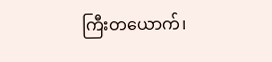ကြီးတယောက်၊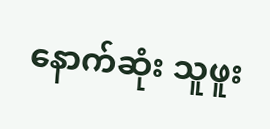နောက်ဆုံး သူဖူး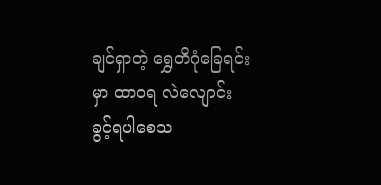ချင်ရှာတဲ့ ရွှေတိဂုံခြေရင်းမှာ ထာဝရ လဲလျောင်းခွင့်ရပါစေသ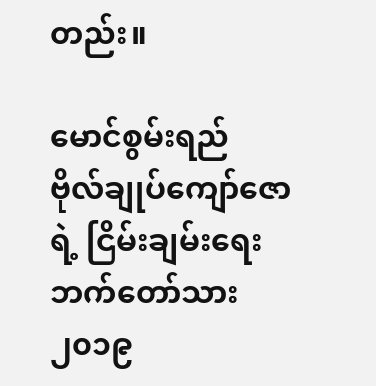တည်း။

မောင်စွမ်းရည်
ဗိုလ်ချုပ်ကျော်ဇောရဲ့ ငြိမ်းချမ်းရေး ဘက်တော်သား
၂၀၁၉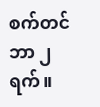စက်တင်ဘာ ၂ ရက်။